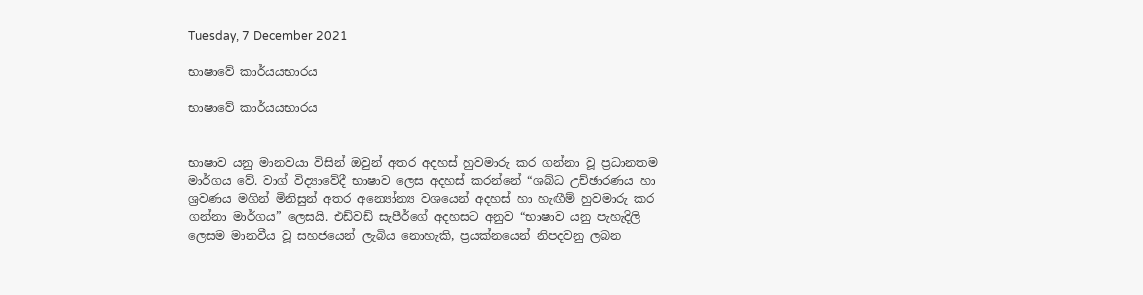Tuesday, 7 December 2021

භාෂාවේ කාර්යයභාරය

භාෂාවේ කාර්යයභාරය


භාෂාව යනු මානවයා විසින් ඔවුන් අතර අදහස් හුවමාරු කර ගන්නා වූ ප්‍රධානතම මාර්ගය වේ. වාග් විද්‍යාවේදී භාෂාව ලෙස අදහස් කරන්නේ “ශබ්ධ උච්ඡාරණය හා ශ්‍රවණය මගින් මිනිසුන් අතර අන්‍යෝන්‍ය වශයෙන් අදහස් හා හැඟීම් හුවමාරු කර ගන්නා මාර්ගය” ලෙසයි. එඩ්වඩ් සැපීර්ගේ අදහසට අනුව “භාෂාව යනු පැහැදිලි ලෙසම මානවීය වූ සහජයෙන් ලැබිය නොහැකි, ප්‍රයක්නයෙන් නිපදවනු ලබන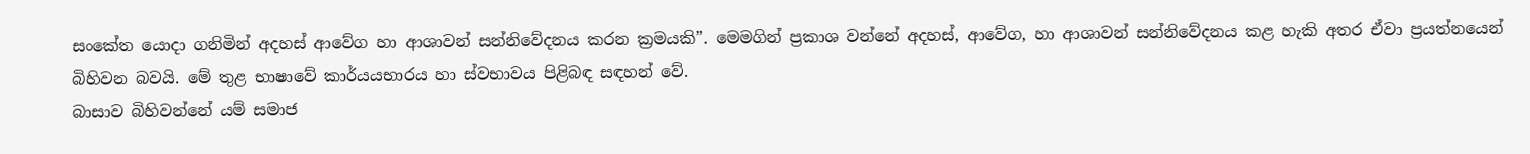සංකේත යොදා ගනිමින් අදහස් ආවේග හා ආශාවන් සන්නිවේදනය කරන ක්‍රමයකි”. මෙමගින් ප්‍රකාශ වන්නේ අදහස්, ආවේග, හා ආශාවන් සන්නිවේදනය කළ හැකි අතර ඒවා ප්‍රයත්නයෙන් බිහිවන බවයි. මේ තුළ භාෂාවේ කාර්යයභාරය හා ස්වභාවය පිළිබඳ සඳහන් වේ.
බාසාව බිහිවන්නේ යම් සමාජ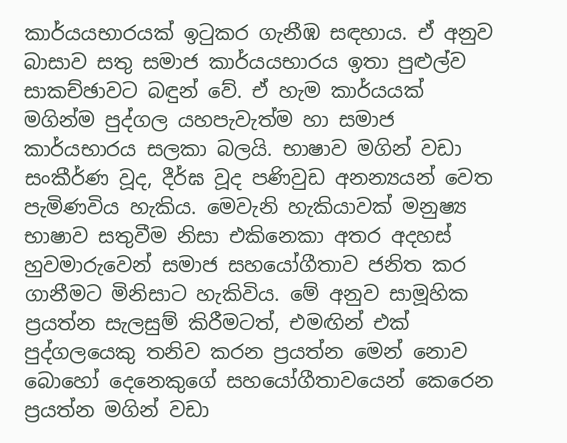කාර්යයභාරයක් ඉටුකර ගැනීඹ සඳහාය. ඒ අනුව බාසාව සතු සමාජ කාර්යයභාරය ඉතා පුළුල්ව සාකච්ඡාවට බඳුන් වේ. ඒ හැම කාර්යයක් මගින්ම පුද්ගල යහපැවැත්ම හා සමාජ කාර්යභාරය සලකා බලයි. භාෂාව මගින් වඩා සංකීර්ණ වූද, දීර්ඝ වූද පණිවුඩ අනන්‍යයන් වෙත පැමිණවිය හැකිය. මෙවැනි හැකියාවක් මනුෂ්‍ය භාෂාව සතුවීම නිසා එකිනෙකා අතර අදහස් හුවමාරුවෙන් සමාජ සහයෝගීතාව ජනිත කර ගානීමට මිනිසාට හැකිවිය. මේ අනුව සාමූහික ප්‍රයත්න සැලසුම් කිරීමටත්, එමඟින් එක් පුද්ගලයෙකු තනිව කරන ප්‍රයත්න මෙන් නොව බොහෝ දෙනෙකුගේ සහයෝගීතාවයෙන් කෙරෙන ප්‍රයත්න මගින් වඩා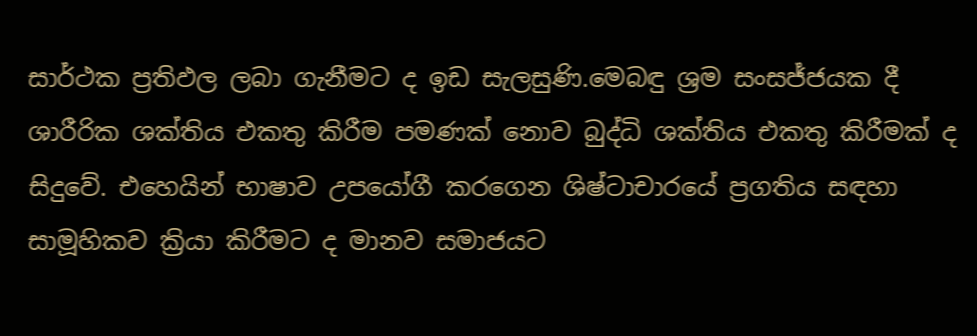සාර්ථක ප්‍රතිඵල ලබා ගැනීමට ද ඉඩ සැලසුණි.මෙබඳු ශ්‍රම සංසජ්ජයක දී ශාරීරික ශක්තිය එකතු කිරීම පමණක් නොව බුද්ධි ශක්තිය එකතු කිරීමක් ද සිදුවේ. එහෙයින් භාෂාව උපයෝගී කරගෙන ශිෂ්ටාචාරයේ ප්‍රගතිය සඳහා සාමූහිකව ක්‍රියා කිරීමට ද මානව සමාජයට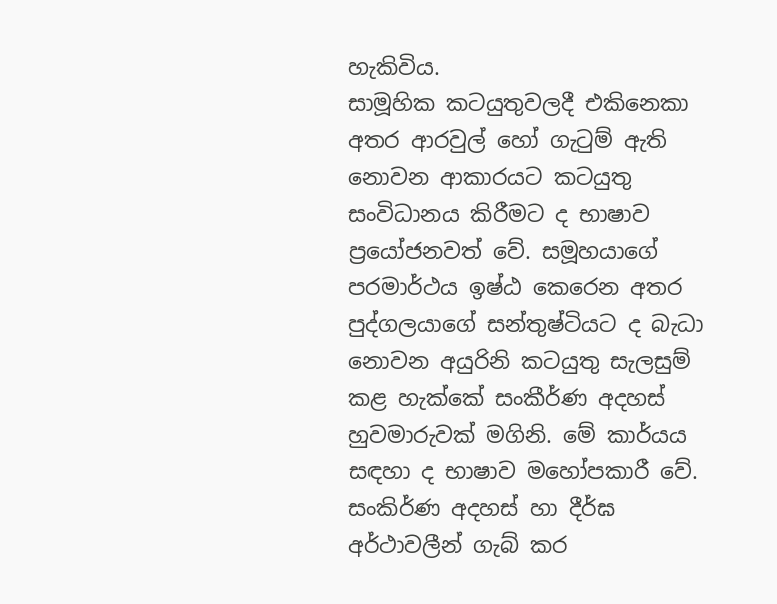හැකිවිය.
සාමූහික කටයුතුවලදී එකිනෙකා අතර ආරවුල් හෝ ගැටුම් ඇති නොවන ආකාරයට කටයුතු සංවිධානය කිරීමට ද භාෂාව ප්‍රයෝජනවත් වේ. සමූහයාගේ පරමාර්ථය ඉෂ්ඨ කෙරෙන අතර පුද්ගලයාගේ සන්තුෂ්ටියට ද බැධා නොවන අයුරිනි කටයුතු සැලසුම් කළ හැක්කේ සංකීර්ණ අදහස් හුවමාරුවක් මගිනි. මේ කාර්යය සඳහා ද භාෂාව මහෝපකාරී වේ.
සංකිර්ණ අදහස් හා දීර්ඝ අර්ථාවලීන් ගැබ් කර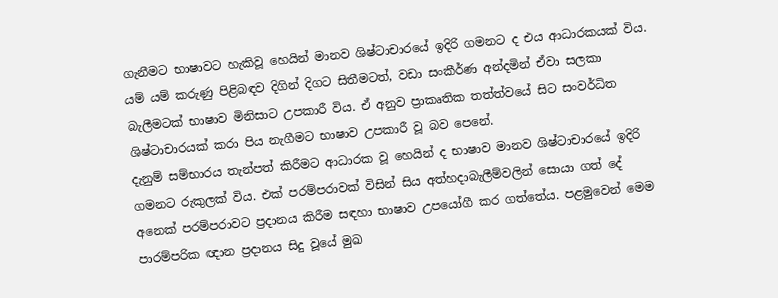ගැනීමට භාෂාවට හැකිවූ හෙයින් මානව ශිෂ්ටාචාරයේ ඉදිරි ගමනට ද එය ආධාරකයක් විය. යම් යම් කරුණු පිළිබඳව දිගින් දිගට සිතීමටත්, වඩා සංකීර්ණ අන්දමින් ඒවා සලකා බැලීමටක් භාෂාව මිනිසාට උපකාරී විය. ඒ අනුව ප්‍රාකෘතික තත්ත්වයේ සිට සංවර්ධිත ශිෂ්ටාචාරයක් කරා පිය නැගීමට භාෂාව උපකාරී වූ බව පෙනේ.
දැනුම් සම්භාරය තැන්පත් කිරීමට ආධාරක වූ හෙයින් ද භාෂාව මානව ශිෂ්ටාචාරයේ ඉදිරි ගමනට රුකුලක් විය. එක් පරම්පරාවක් විසින් සිය අත්හදාබැලීම්වලින් සොයා ගත් දේ අනෙක් පරම්පරාවට ප්‍රදානය කිරීම සඳහා භාෂාව උපයෝගී කර ගත්තේය. පළමුවෙන් මෙම පාරම්පරික ඥාන ප්‍රදානය සිදු වූයේ මුඛ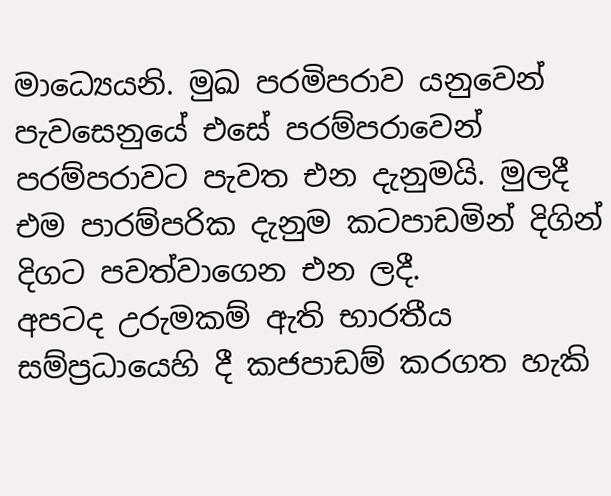මාධ්‍යෙයනි. මුඛ පරමිපරාව යනුවෙන් පැවසෙනුයේ එසේ පරම්පරාවෙන් පරම්පරාවට පැවත එන දැනුමයි. මුලදී එම පාරම්පරික දැනුම කටපාඩමින් දිගින් දිගට පවත්වාගෙන එන ලදී.
අපටද උරුමකම් ඇති භාරතීය සම්ප්‍රධායෙහි දී කජපාඩම් කරගත හැකි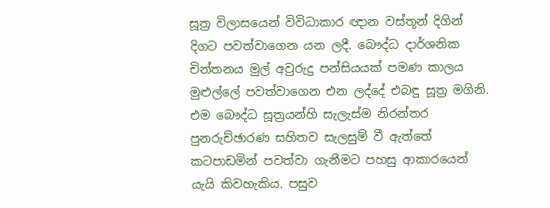සූත්‍ර විලාසයෙන් විවිධාකාර ඥාන වස්තූන් දිගින් දිගට පවත්වාගෙන යන ලදී. බෞද්ධ දාර්ශනික චින්තනය මුල් අවුරුදු පන්සියයක් පමණ කාලය මුළුල්ලේ පවත්වාගෙන එන ලද්දේ එබඳු සූත්‍ර මගිනි. එම බෞද්ධ සූත්‍රයන්හි සැලැස්ම නිරන්තර පුනරුච්ඡාරණ සහිතව සැලසුම් වී ඇත්තේ කටපාඩමින් පවත්වා ගැනීමට පහසු ආකාරයෙන් යැයි කිවහැකිය. පසුව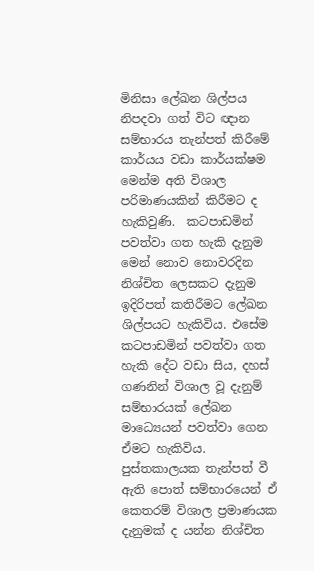මිනිසා ලේඛන ශිල්පය නිපදවා ගත් විට ඥාන සම්භාරය තැන්පත් කිරීමේ කාර්යය වඩා කාර්යක්ෂම මෙන්ම අති විශාල පරිමාණයකින් කිරීමට ද හැකිවුණි.  කටපාඩමින් පවත්වා ගත හැකි දැනුම මෙන් නොව නොවරදින නිශ්චිත ලෙසකට දැනුම ඉදිරිපත් කතිරීමට ලේඛන ශිල්පයට හැකිවිය. එසේම කටපාඩමින් පවත්වා ගත හැකි දේට වඩා සිය, දහස්  ගණනින් විශාල වූ දැනුම් සම්භාරයක් ලේඛන මාධ්‍යෙයන් පවත්වා ගෙන ඒමට හැකිවිය. පුස්තකාලයක තැන්පත් වී ඇති පොත් සම්භාරයෙන් ඒ කෙතරම් විශාල ප්‍රමාණයක දැනුමක් ද යන්න නිශ්චිත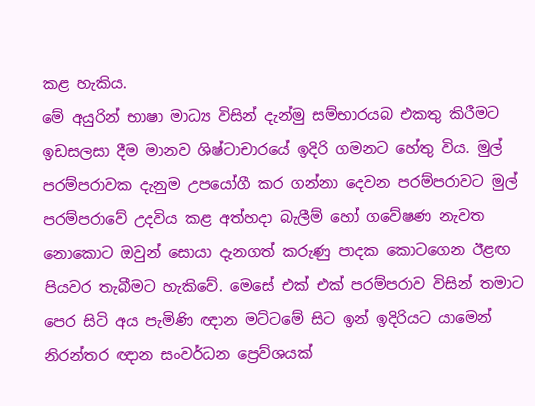කළ හැකිය.
මේ අයුරින් භාෂා මාධ්‍ය විසින් දැන්මු සම්භාරයබ එකතු කිරීමට ඉඩසලසා දීම මානව ශිෂ්ටාචාරයේ ඉදිරි ගමනට හේතු විය. මුල් පරම්පරාවක දැනුම උපයෝගී කර ගන්නා දෙවන පරම්පරාවට මුල් පරම්පරාවේ උදවිය කළ අත්හදා බැලීම් හෝ ගවේෂණ නැවත නොකොට ඔවුන් සොයා දැනගත් කරුණු පාදක කොටගෙන ඊළඟ පියවර තැබීමට හැකිවේ. මෙසේ එක් එක් පරම්පරාව විසින් තමාට පෙර සිටි අය පැමිණි ඥාන මට්ටමේ සිට ඉන් ඉදිරියට යාමෙන් නිරන්තර ඥාන සංවර්ධන ප්‍රෙව්ශයක්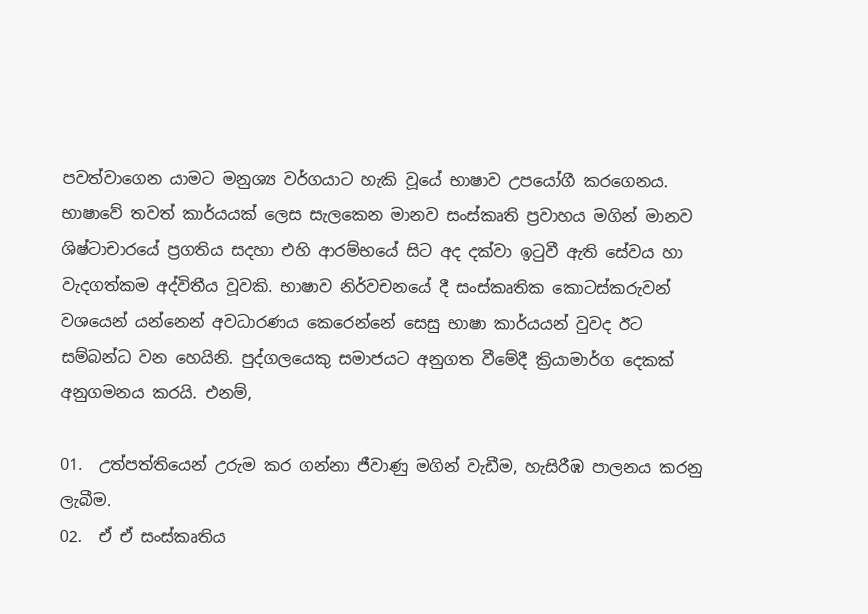පවත්වාගෙන යාමට මනුශ්‍ය වර්ගයාට හැකි වූයේ භාෂාව උපයෝගී කරගෙනය.
භාෂාවේ තවත් කාර්යයක් ලෙස සැලකෙන මානව සංස්කෘති ප්‍රවාහය මගින් මානව ශිෂ්ටාචාරයේ ප්‍රගතිය සදහා එහි ආරම්භයේ සිට අද දක්වා ඉටුවී ඇති සේවය හා වැදගත්කම අද්විතීය වූවකි. භාෂාව නිර්වචනයේ දී සංස්කෘතික කොටස්කරුවන් වශයෙන් යන්නෙන් අවධාරණය කෙරෙන්නේ සෙසු භාෂා කාර්යයන් වුවද ඊට සම්බන්ධ වන හෙයිනි. පුද්ගලයෙකු සමාජයට අනුගත වීමේදී ක්‍රියාමාර්ග දෙකක් අනුගමනය කරයි. එනම්,

01.  උත්පත්තියෙන් උරුම කර ගන්නා ජීවාණු මගින් වැඩීම, හැසිරීඹ පාලනය කරනු ලැබීම.
02.  ඒ ඒ සංස්කෘතිය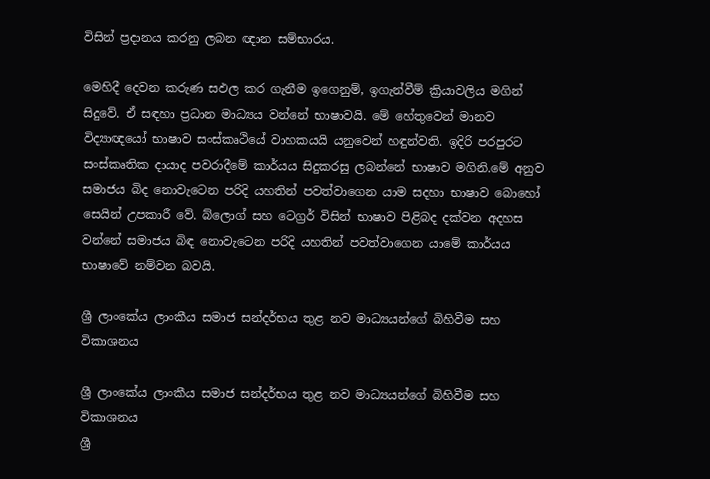විසින් ප්‍රදානය කරනු ලබන ඥාන සම්භාරය.

මෙහිදී දෙවන කරුණ සඵල කර ගැනීම ඉගෙනුම්, ඉගැන්වීම් ක්‍රියාවලිය මගින් සිදුවේ. ඒ සඳහා ප්‍රධාන මාධ්‍යය වන්නේ භාෂාවයි. මේ හේතුවෙන් මානව විද්‍යාඥයෝ භාෂාව සංස්කෘථියේ වාහකයයි යනුවෙන් හඳුන්වති. ඉදිරි පරපුරට සංස්කෘතික දායාද පවරාදීමේ කාර්යය සිදුකරසු ලබන්නේ භාෂාව මගිනි.මේ අනුව සමාජය බිද නොවැටෙන පරිදි යහතින් පවත්වාගෙන යාම සදහා භාෂාව බොහෝ සෙයින් උපකාරී වේ. බ්ලොග් සහ ටෙග්‍රර් විසින් භාෂාව පිළිබද දක්වන අදහස වන්නේ සමාජය බිඳ නොවැටෙන පරිදි යහතින් පවත්වාගෙන යාමේ කාර්යය භාෂාවේ නම්වන බවයි.

ශ්‍රී ලාංකේය ලාංකීය සමාජ සන්දර්භය තුළ නව මාධ්‍යයන්ගේ බිහිවීම සහ විකාශනය

ශ්‍රී ලාංකේය ලාංකීය සමාජ සන්දර්භය තුළ නව මාධ්‍යයන්ගේ බිහිවීම සහ විකාශනය
ශ්‍රී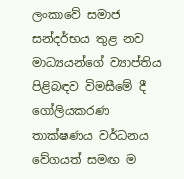ලංකාවේ සමාජ සන්දර්භය තුළ නව මාධ්‍යයන්ගේ ව්‍යාප්තිය පිළිබඳව විමසීමේ දී ගෝලියකරණ තාක්ෂණය වර්ධනය වේගයත් සමඟ ම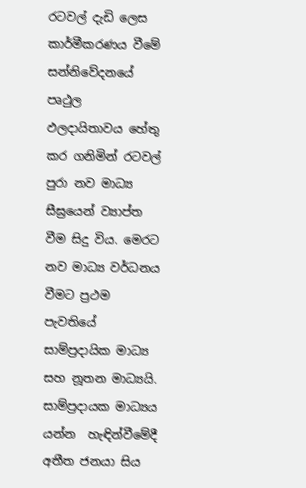රටවල් දැඩි ලෙස කාර්මීකරණය වීමේ සන්නිවේදනයේ පෘථුල  ඵලදායිතාවය හේතු කර ගනිමින් රටවල් පුරා නව මාධ්‍ය සීඝ්‍රයෙන් ව්‍යාප්ත වීම සිදු විය. මෙරට නව මාධ්‍ය වර්ධනය වීමට ප්‍රථම පැවතියේ  සාම්ප්‍රදායික මාධ්‍ය සහ නූතන මාධ්‍යයි. සාම්ප්‍රදායක මාධ්‍යය යන්න  හැඳින්වීමේදී අතීත ජනයා සිය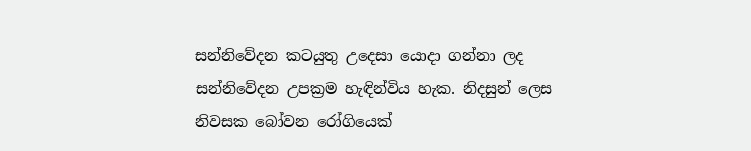සන්නිවේදන කටයුතු උදෙසා යොදා ගන්නා ලද සන්නිවේදන උපක්‍රම හැඳින්විය හැක. නිදසුන් ලෙස නිවසක බෝවන රෝගියෙක්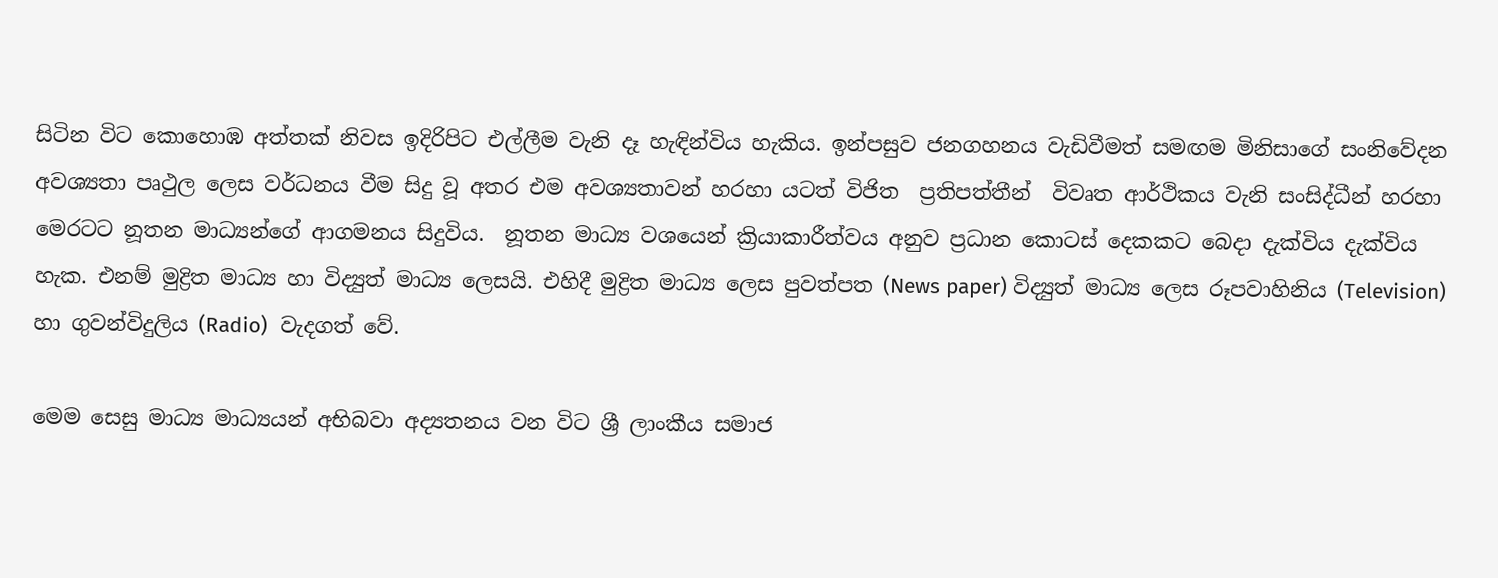සිටින විට කොහොඹ අත්තක් නිවස ඉදිරිපිට එල්ලීම වැනි දෑ හැඳින්විය හැකිය. ඉන්පසුව ජනගහනය වැඩිවීමත් සමඟම මිනිසාගේ සංනිවේදන අවශ්‍යතා පෘථුල ලෙස වර්ධනය වීම සිදු වූ අතර එම අවශ්‍යතාවන් හරහා යටත් විජිත  ප්‍රතිපත්තීන්  විවෘත ආර්ථිකය වැනි සංසිද්ධීන් හරහා මෙරටට නූතන මාධ්‍යන්ගේ ආගමනය සිදුවිය.  නූතන මාධ්‍ය වශයෙන් ක්‍රියාකාරීත්වය අනුව ප්‍රධාන කොටස් දෙකකට බෙදා දැක්විය දැක්විය හැක. එනම් මුද්‍රිත මාධ්‍ය හා විද්‍යුත් මාධ්‍ය ලෙසයි. එහිදී මුද්‍රිත මාධ්‍ය ලෙස පුවත්පත (News paper) විද්‍යුත් මාධ්‍ය ලෙස රූපවාහිනිය (Television) හා ගුවන්විදුලිය (Radio)  වැදගත් වේ.

මෙම සෙසු මාධ්‍ය මාධ්‍යයන් අභිබවා අද්‍යතනය වන විට ශ්‍රී ලාංකීය සමාජ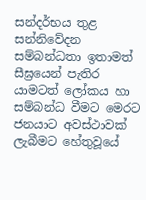සන්දර්භය තුළ සන්නිවේදන සම්බන්ධතා ඉතාමත් සීඝ්‍රයෙන් පැතිර යාමටත් ලෝකය හා සම්බන්ධ වීමට මෙරට ජනයාට අවස්ථාවක් ලැබීමට හේතුවූයේ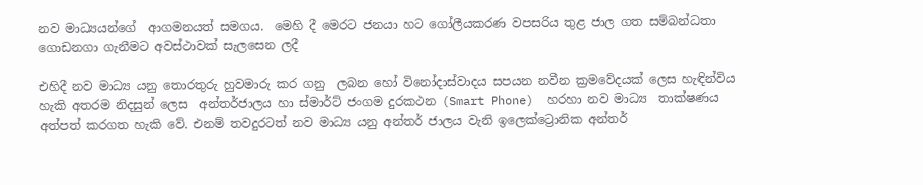නව මාධ්‍යයන්ගේ  ආගමනයත් සමගය.  මෙහි දී මෙරට ජනයා හට ගෝලීයකරණ වපසරිය තුළ ජාල ගත සම්බන්ධතා ගොඩනගා ගැනීමට අවස්ථාවක් සැලසෙන ලදී

එහිදී නව මාධ්‍ය යනු තොරතුරු හුවමාරු කර ගනු  ලබන හෝ විනෝදාස්වාදය සපයන නවීන ක්‍රමවේදයක් ලෙස හැඳින්විය හැකි අතරම නිදසුන් ලෙස  අන්තර්ජාලය හා ස්මාර්ට් ජංගම දුරකථන (Smart Phone)  හරහා නව මාධ්‍ය  තාක්ෂණය අත්පත් කරගත හැකි වේ. එනම් තවදුරටත් නව මාධ්‍ය යනු අන්තර් ජාලය වැනි ඉලෙක්ට්‍රොනික අන්තර්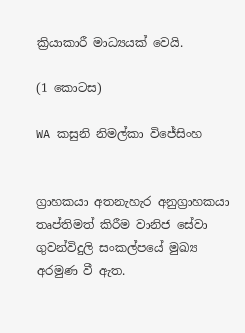ක්‍රියාකාරී මාධ්‍යයක් වෙයි.

(1 කොටස)

WA කසුනි නිමල්කා විජේසිංහ


ග්‍රාහකයා අතනැහැර අනුග්‍රාහකයා තෘප්තිමත් කිරීම වානිජ සේවා ගුවන්විදුලි සංකල්පයේ මුඛ්‍ය අරමුණ වී ඇත.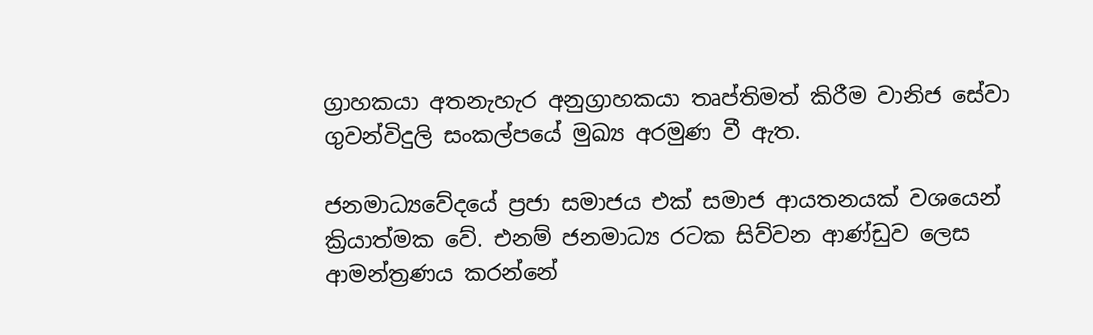ග්‍රාහකයා අතනැහැර අනුග්‍රාහකයා තෘප්තිමත් කිරීම වානිජ සේවා ගුවන්විදුලි සංකල්පයේ මුඛ්‍ය අරමුණ වී ඇත.

ජනමාධ්‍යවේදයේ ප්‍රජා සමාජය එක් සමාජ ආයතනයක් වශයෙන් ක්‍රියාත්මක වේ. එනම් ජනමාධ්‍ය රටක සිව්වන ආණ්ඩුව ලෙස ආමන්ත්‍රණය කරන්නේ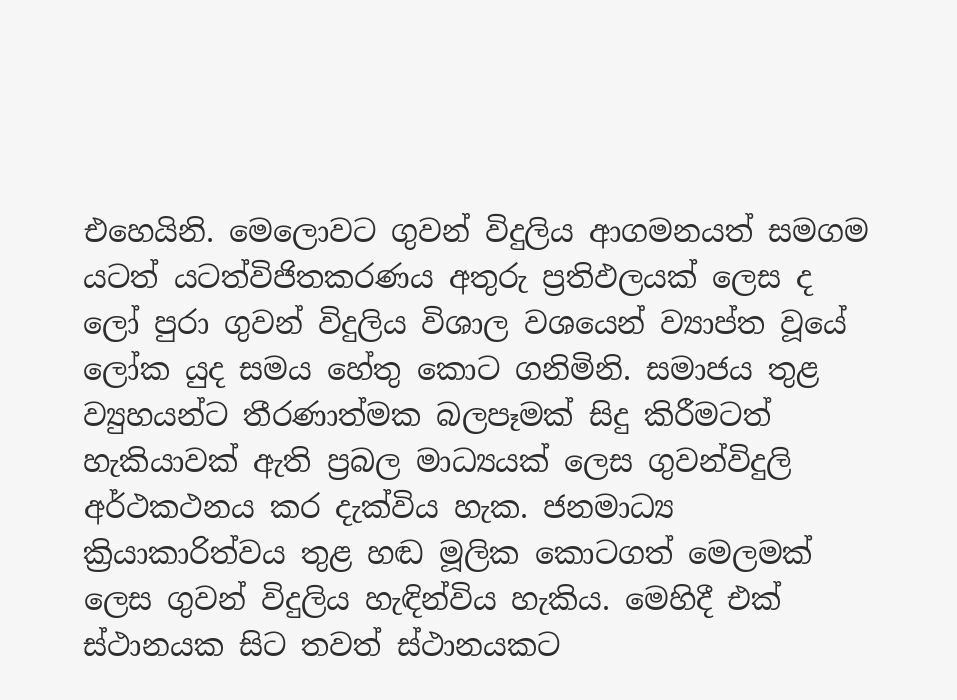එහෙයිනි. මෙලොවට ගුවන් විදුලිය ආගමනයත් සමගම යටත් යටත්විජිතකරණය අතුරු ප්‍රතිඵලයක් ලෙස ද ලෝ පුරා ගුවන් විදුලිය විශාල වශයෙන් ව්‍යාප්ත වූයේ ලෝක යුද සමය හේතු කොට ගනිමිනි. සමාජය තුළ ව්‍යුහයන්ට තීරණාත්මක බලපෑමක් සිදු කිරීමටත් හැකියාවක් ඇති ප්‍රබල මාධ්‍යයක් ලෙස ගුවන්විදුලි අර්ථකථනය කර දැක්විය හැක. ජනමාධ්‍ය ක්‍රියාකාරිත්වය තුළ හඬ මූලික කොටගත් මෙලමක් ලෙස ගුවන් විදුලිය හැඳින්විය හැකිය. මෙහිදී එක් ස්ථානයක සිට තවත් ස්ථානයකට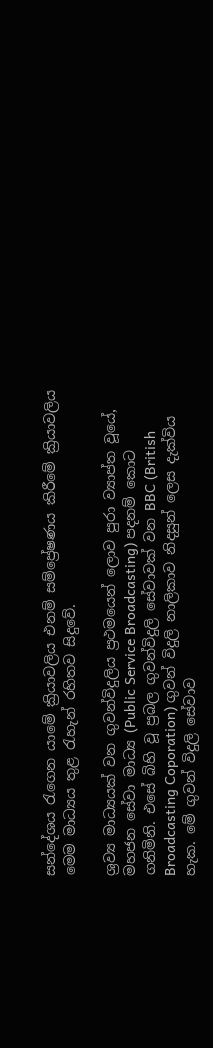සන්දේශය රැගෙන යාමේ ක්‍රියාවලිය එනම් සම්ප්‍රේෂණය කිරීමේ ක්‍රියාවලිය මෙම මාධ්‍යය තුළ රැහැන් රහිතව සිදුවේ.

ශ්‍රව්‍ය මාධ්‍යයක් වන ගුවන්විදුලිය ප්‍රථමයෙන් ලොව පුරා ව්‍යාප්ත වූයේ, මහජන සේවා මාධ්‍ය (Public Service Broadcasting) පදනම් කොට ගනිමිනි. එසේ බිහි වූ ප්‍රබල ගුවන්විදුලි සේවාවක් වන BBC (British Broadcasting Coporation) ගුවන් විදුලි නාලිකාව නිදසුන් ලෙස දැක්විය හැක. මේ ගුවන් විදුලි සේවාව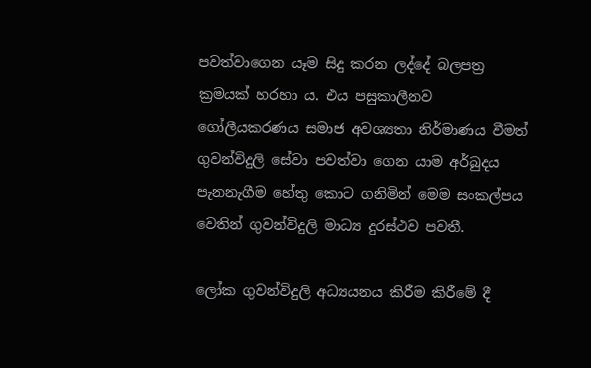පවත්වාගෙන යෑම සිදු කරන ලද්දේ බලපත්‍ර ක්‍රමයක් හරහා ය. එය පසුකාලීනව ගෝලීයකරණය සමාජ අවශ්‍යතා නිර්මාණය වීමත් ගුවන්විදුලි සේවා පවත්වා ගෙන යාම අර්බුදය පැනනැගීම හේතු කොට ගනිමින් මෙම සංකල්පය වෙතින් ගුවන්විදුලි මාධ්‍ය දුරස්ථව පවතී.

ලෝක ගුවන්විදුලි අධ්‍යයනය කිරීම කිරීමේ දී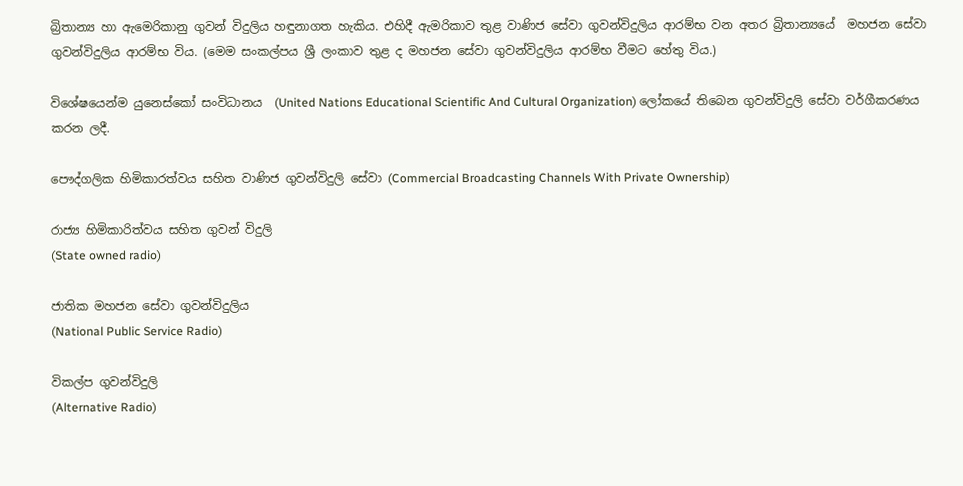බ්‍රිතාන්‍ය හා ඇමෙරිකානු ගුවන් විදුලිය හඳුනාගත හැකිය. එහිදී ඇමරිකාව තුළ වාණිජ සේවා ගුවන්විදුලිය ආරම්භ වන අතර බ්‍රිතාන්‍යයේ  මහජන සේවා ගුවන්විදුලිය ආරම්භ විය. (මෙම සංකල්පය ශ්‍රී ලංකාව තුළ ද මහජන සේවා ගුවන්විදුලිය ආරම්භ වීමට හේතු විය.)

විශේෂයෙන්ම යුනෙස්කෝ සංවිධානය  (United Nations Educational Scientific And Cultural Organization) ලෝකයේ තිබෙන ගුවන්විදුලි සේවා වර්ගීකරණය කරන ලදී.

පෞද්ගලික හිමිකාරත්වය සහිත වාණිජ ගුවන්විදුලි සේවා (Commercial Broadcasting Channels With Private Ownership)

රාජ්‍ය හිමිකාරිත්වය සහිත ගුවන් විදුලි
(State owned radio)

ජාතික මහජන සේවා ගුවන්විදුලිය
(National Public Service Radio)

විකල්ප ගුවන්විදුලි
(Alternative Radio)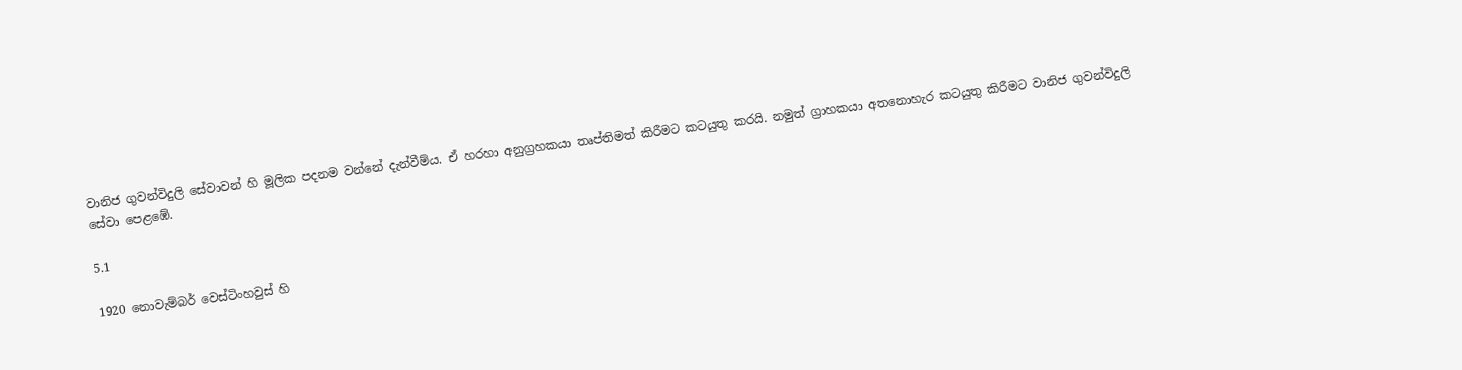වානිජ ගුවන්විදුලි සේවාවන් හි මූලික පදනම වන්නේ දැන්වීම්ය. ඒ හරහා අනුග්‍රහකයා තෘප්තිමත් කිරීමට කටයුතු කරයි. නමුත් ග්‍රාහකයා අතනොහැර කටයුතු කිරීමට වානිජ ගුවන්විදුලි සේවා පෙළඹේ.

5.1

1920 නොවැම්බර් වෙස්ටිංහවුස් හි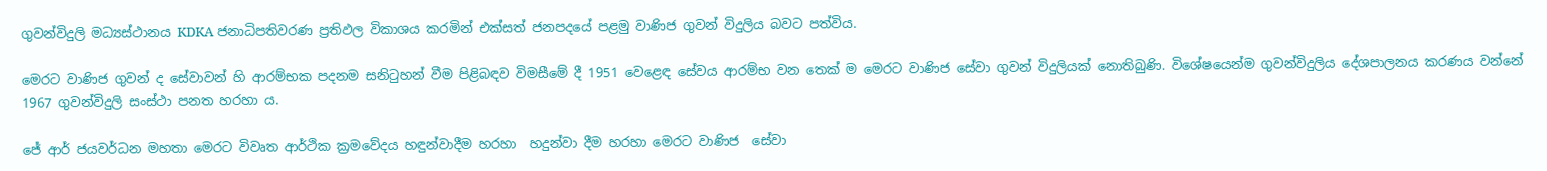ගුවන්විදුලි මධ්‍යස්ථානය KDKA ජනාධිපතිවරණ ප්‍රතිඵල විකාශය කරමින් එක්සත් ජනපදයේ පළමු වාණිජ ගුවන් විදුලිය බවට පත්විය.

මෙරට වාණිජ ගුවන් ද සේවාවන් හි ආරම්භක පදනම සනිටුහන් වීම පිළිබඳව විමසීමේ දී 1951 වෙළෙඳ සේවය ආරම්භ වන තෙක් ම මෙරට වාණිජ සේවා ගුවන් විදුලියක් නොතිබුණි. විශේෂයෙන්ම ගුවන්විදුලිය දේශපාලනය කරණය වන්නේ 1967 ගුවන්විදුලි සංස්ථා පනත හරහා ය.

ජේ ආර් ජයවර්ධන මහතා මෙරට විවෘත ආර්ථික ක්‍රමවේදය හඳුන්වාදීම හරහා  හදුන්වා දීම හරහා මෙරට වාණිජ  සේවා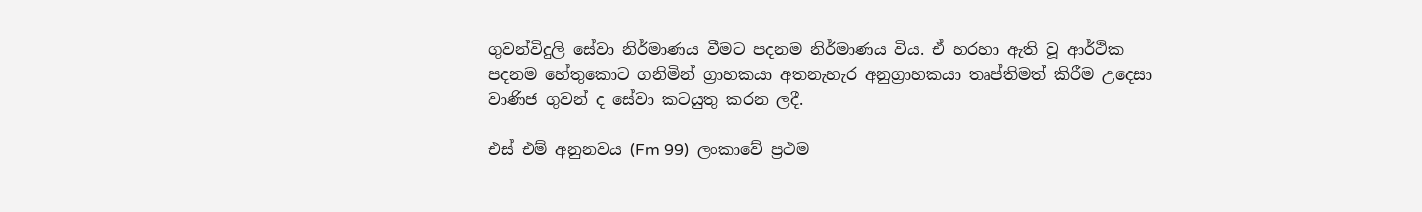ගුවන්විදුලි සේවා නිර්මාණය වීමට පදනම නිර්මාණය විය. ඒ හරහා ඇති වූ ආර්ථික පදනම හේතුකොට ගනිමින් ග්‍රාහකයා අතනැහැර අනුග්‍රාහකයා තෘප්තිමත් කිරීම උදෙසා වාණිජ ගුවන් ද සේවා කටයුතු කරන ලදී.

එස් එම් අනුනවය (Fm 99)  ලංකාවේ ප්‍රථම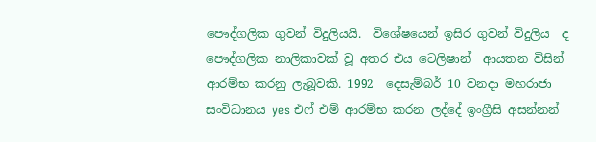පෞද්ගලික ගුවන් විදුලියයි.  විශේෂයෙන් ඉසිර ගුවන් විදුලිය  ද පෞද්ගලික නාලිකාවක් වූ අතර එය ටෙලිෂාන්  ආයතන විසින් ආරම්භ කරනු ලැබූවකි. 1992  දෙසැම්බර් 10 වනදා මහරාජා සංවිධානය yes එෆ් එම් ආරම්භ කරන ලද්දේ ඉංග්‍රීසි අසන්නන්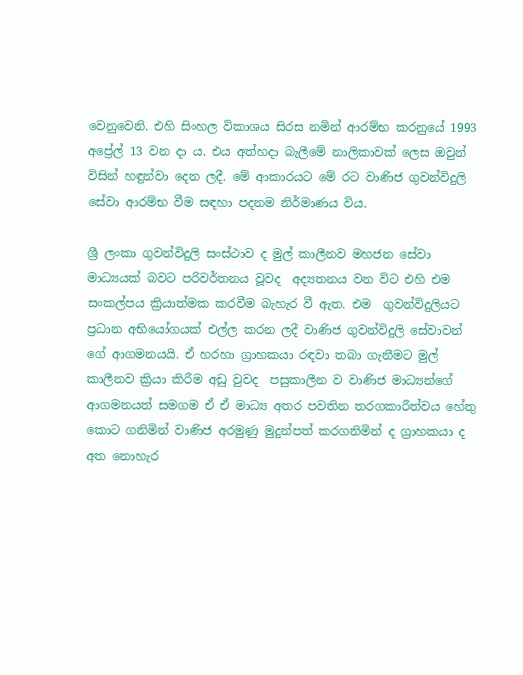වෙනුවෙනි. එහි සිංහල විකාශය සිරස නමින් ආරම්භ කරනුයේ 1993 අප්‍රේල් 13 වන දා ය. එය අත්හදා බැලීමේ නාලිකාවක් ලෙස ඔවුන් විසින් හඳුන්වා දෙන ලදී. මේ ආකාරයට මේ රට වාණිජ ගුවන්විදුලි සේවා ආරම්භ වීම සඳහා පදනම නිර්මාණය විය.

ශ්‍රී ලංකා ගුවන්විදුලි සංස්ථාව ද මුල් කාලීනව මහජන සේවා මාධ්‍යයක් බවට පරිවර්තනය වූවද  අද්‍යතනය වන විට එහි එම සංකල්පය ක්‍රියාත්මක කරවීම බැහැර වී ඇත. එම  ගුවන්විදුලියට ප්‍රධාන අභියෝගයක් එල්ල කරන ලදී වාණිජ ගුවන්විදුලි සේවාවන් ගේ ආගමනයයි. ඒ හරහා ග්‍රාහකයා රඳවා තබා ගැනීමට මුල් කාලීනව ක්‍රියා කිරීම අඩු වුවද  පසුකාලීන ව වාණිජ මාධ්‍යන්ගේ ආගමනයත් සමගම ඒ ඒ මාධ්‍ය අතර පවතින තරගකාරීත්වය හේතු කොට ගනිමින් වාණිජ අරමුණු මුදුන්පත් කරගනිමින් ද ග්‍රාහකයා ද අත නොහැර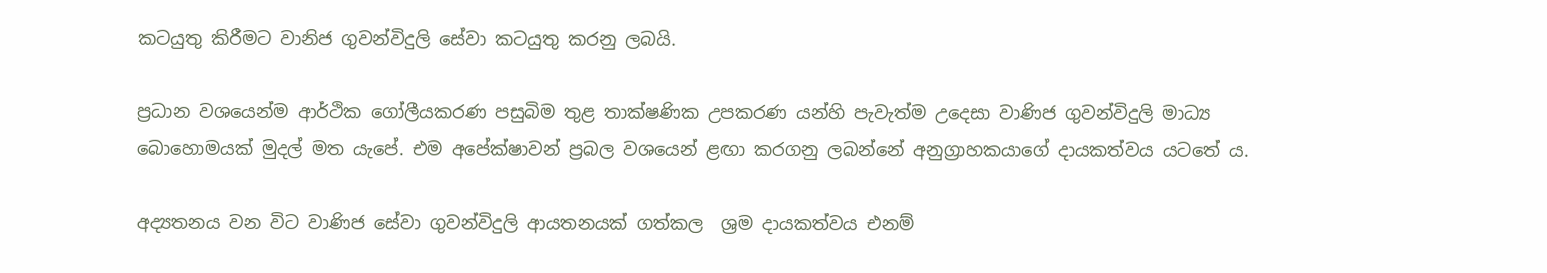කටයුතු කිරීමට වානිජ ගුවන්විදුලි සේවා කටයුතු කරනු ලබයි.

ප්‍රධාන වශයෙන්ම ආර්ථික ගෝලීයකරණ පසුබිම තුළ තාක්ෂණික උපකරණ යන්හි පැවැත්ම උදෙසා වාණිජ ගුවන්විදුලි මාධ්‍ය බොහොමයක් මුදල් මත යැපේ. එම අපේක්ෂාවන් ප්‍රබල වශයෙන් ළඟා කරගනු ලබන්නේ අනුග්‍රාහකයාගේ දායකත්වය යටතේ ය.

අද්‍යතනය වන විට වාණිජ සේවා ගුවන්විදුලි ආයතනයක් ගත්කල  ශ්‍රම දායකත්වය එනම්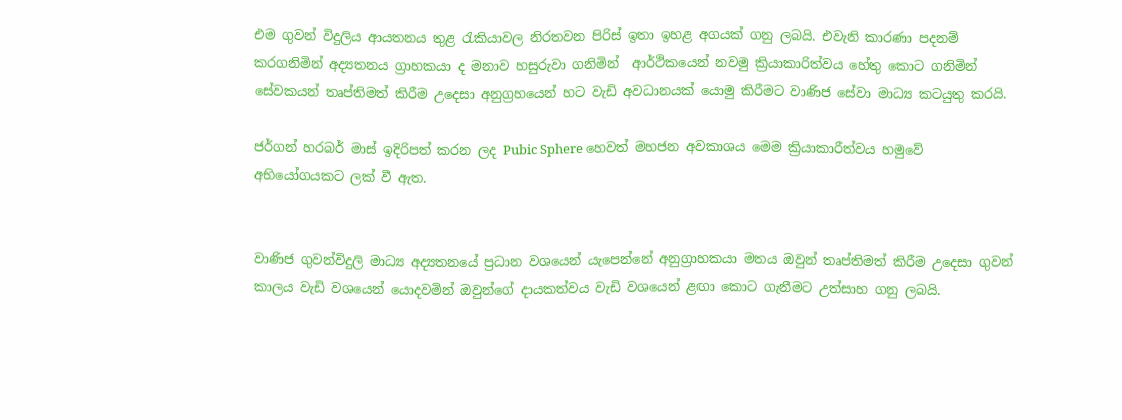එම ගුවන් විදුලිය ආයතනය තුළ රැකියාවල නිරතවන පිරිස් ඉතා ඉහළ අගයක් ගනු ලබයි. එවැනි කාරණා පදනම් කරගනිමින් අද්‍යතනය ග්‍රාහකයා ද මනාව හසුරුවා ගනිමින්  ආර්ථිකයෙන් නවමු ක්‍රියාකාරිත්වය හේතු කොට ගනිමින් සේවකයන් තෘප්තිමත් කිරීම උදෙසා අනුග්‍රහයෙන් හට වැඩි අවධානයක් යොමු කිරීමට වාණිජ සේවා මාධ්‍ය කටයුතු කරයි.

ජර්ගන් හරබර් මාස් ඉදිරිපත් කරන ලද Pubic Sphere හෙවත් මහජන අවකාශය මෙම ක්‍රියාකාරීත්වය හමුවේ අභියෝගයකට ලක් වී ඇත.


වාණිජ ගුවන්විදුලි මාධ්‍ය අද්‍යතනයේ ප්‍රධාන වශයෙන් යැපෙන්නේ අනුග්‍රාහකයා මතය ඔවුන් තෘප්තිමත් කිරීම උදෙසා ගුවන් කාලය වැඩි වශයෙන් යොදවමින් ඔවුන්ගේ දායකත්වය වැඩි වශයෙන් ළඟා කොට ගැනීමට උත්සාහ ගනු ලබයි.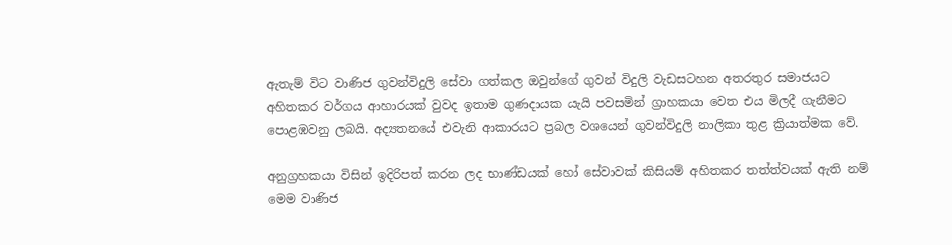ඇතැම් විට වාණිජ ගුවන්විදුලි සේවා ගත්කල ඔවුන්ගේ ගුවන් විදුලි වැඩසටහන අතරතුර සමාජයට අහිතකර වර්ගය ආහාරයක් වුවද ඉතාම ගුණදායක යැයි පවසමින් ග්‍රාහකයා වෙත එය මිලදී ගැනීමට පොළඹවනු ලබයි. අද්‍යතනයේ එවැනි ආකාරයට ප්‍රබල වශයෙන් ගුවන්විදුලි නාලිකා තුළ ක්‍රියාත්මක වේ.

අනුග්‍රහකයා විසින් ඉදිරිපත් කරන ලද භාණ්ඩයක් හෝ සේවාවක් කිසියම් අහිතකර තත්ත්වයක් ඇති නම් මෙම වාණිජ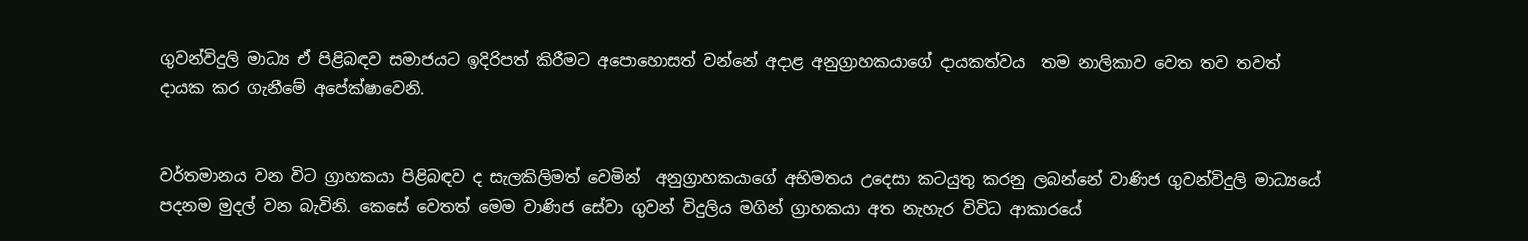ගුවන්විදුලි මාධ්‍ය ඒ පිළිබඳව සමාජයට ඉදිරිපත් කිරීමට අපොහොසත් වන්නේ අදාළ අනුග්‍රාහකයාගේ දායකත්වය  තම නාලිකාව වෙත තව තවත් දායක කර ගැනීමේ අපේක්ෂාවෙනි.


වර්තමානය වන විට ග්‍රාහකයා පිළිබඳව ද සැලකිලිමත් වෙමින්  අනුග්‍රාහකයාගේ අභිමතය උදෙසා කටයුතු කරනු ලබන්නේ වාණිජ ගුවන්විදුලි මාධ්‍යයේ පදනම මුදල් වන බැවිනි. කෙසේ වෙතත් මෙම වාණිජ සේවා ගුවන් විදුලිය මගින් ග්‍රාහකයා අත නැහැර විවිධ ආකාරයේ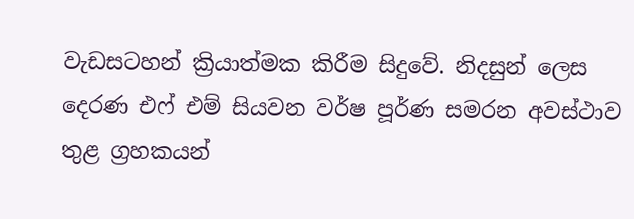වැඩසටහන් ක්‍රියාත්මක කිරීම සිදුවේ. නිදසුන් ලෙස දෙරණ එෆ් එම් සියවන වර්ෂ පූර්ණ සමරන අවස්ථාව තුළ ග්‍රහකයන්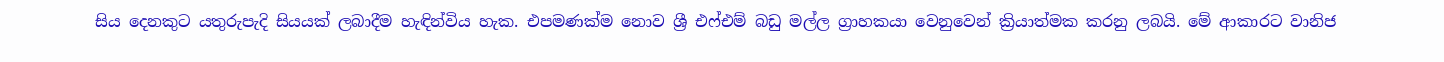සිය දෙනකුට යතුරුපැදි සියයක් ලබාදීම හැඳින්විය හැක. එපමණක්ම නොව ශ්‍රී එෆ්එම් බඩු මල්ල ග්‍රාහකයා වෙනුවෙන් ක්‍රියාත්මක කරනු ලබයි. මේ ආකාරට වානිජ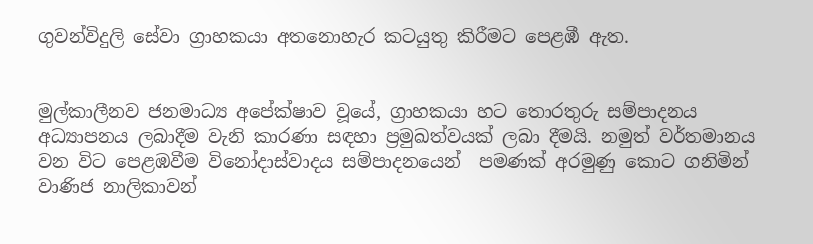ගුවන්විදුලි සේවා ග්‍රාහකයා අතනොහැර කටයුතු කිරීමට පෙළඹී ඇත.


මුල්කාලීනව ජනමාධ්‍ය අපේක්ෂාව වූයේ, ග්‍රාහකයා හට තොරතුරු සම්පාදනය අධ්‍යාපනය ලබාදීම වැනි කාරණා සඳහා ප්‍රමුඛත්වයක් ලබා දීමයි. නමුත් වර්තමානය වන විට පෙළඹවීම විනෝදාස්වාදය සම්පාදනයෙන්  පමණක් අරමුණු කොට ගනිමින් වාණිජ නාලිකාවන්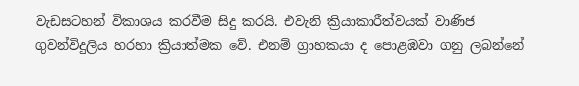වැඩසටහන් විකාශය කරවීම සිදු කරයි. එවැනි ක්‍රියාකාරීත්වයක් වාණිජ ගුවන්විදුලිය හරහා ක්‍රියාත්මක වේ. එනම් ග්‍රාහකයා ද පොළඹවා ගනු ලබන්නේ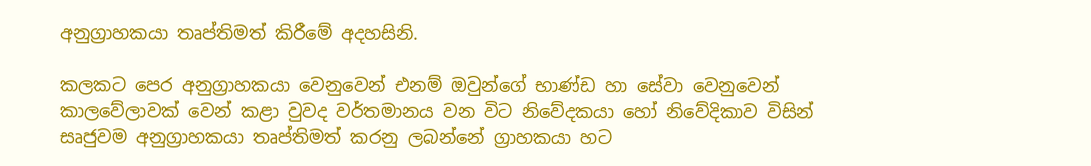අනුග්‍රාහකයා තෘප්තිමත් කිරීමේ අදහසිනි.

කලකට පෙර අනුග්‍රාහකයා වෙනුවෙන් එනම් ඔවුන්ගේ භාණ්ඩ හා සේවා වෙනුවෙන් කාලවේලාවක් වෙන් කළා වුවද වර්තමානය වන විට නිවේදකයා හෝ නිවේදිකාව විසින් සෘජුවම අනුග්‍රාහකයා තෘප්තිමත් කරනු ලබන්නේ ග්‍රාහකයා හට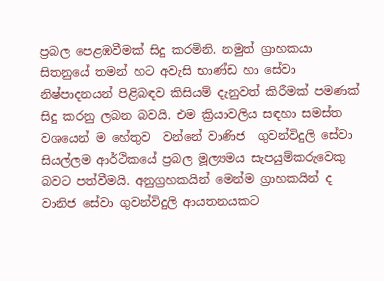ප්‍රබල පෙළඹවීමක් සිදු කරමිනි. නමුත් ග්‍රාහකයා සිතනුයේ තමන් හට අවැසි භාණ්ඩ හා සේවා නිෂ්පාදනයන් පිළිබඳව කිසියම් දැනුවත් කිරීමක් පමණක් සිදු කරනු ලබන බවයි. එම ක්‍රියාවලිය සඳහා සමස්ත වශයෙන් ම හේතුව  වන්නේ වාණිජ  ගුවන්විදුලි සේවා සියල්ලම ආර්ථිකයේ ප්‍රබල මූල්‍යමය සැපයුම්කරුවෙකු බවට පත්වීමයි. අනුග්‍රහකයින් මෙන්ම ග්‍රාහකයින් ද වානිජ සේවා ගුවන්විදුලි ආයතනයකට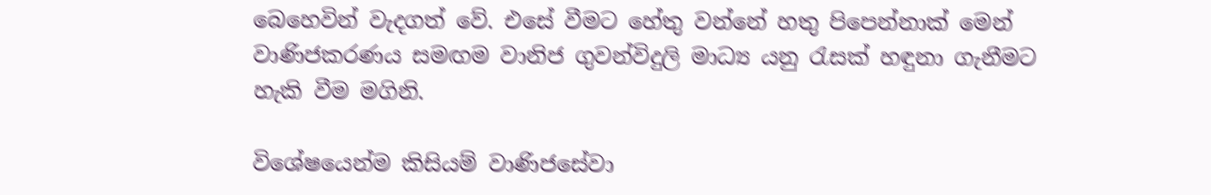බෙහෙවින් වැදගත් වේ. එසේ වීමට හේතු වන්නේ හතු පිපෙන්නාක් මෙන්  වාණිජකරණය සමඟම වානිජ ගුවන්විදුලි මාධ්‍ය යනු රැසක් හඳුනා ගැනීමට හැකි වීම මගිනි.

විශේෂයෙන්ම කිසියම් වාණිජසේවා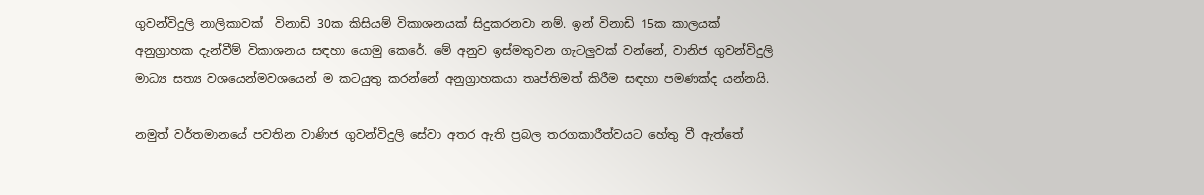ගුවන්විදුලි නාලිකාවක්  විනාඩි 30ක කිසියම් විකාශනයක් සිදුකරනවා නම්. ඉන් විනාඩි 15ක කාලයක් අනුග්‍රාහක දැන්වීම් විකාශනය සඳහා යොමු කෙරේ. මේ අනුව ඉස්මතුවන ගැටලුවක් වන්නේ, වානිජ ගුවන්විදුලි මාධ්‍ය සත්‍ය වශයෙන්මවශයෙන් ම කටයුතු කරන්නේ අනුග්‍රාහකයා තෘප්තිමත් කිරීම සඳහා පමණක්ද යන්නයි.

නමුත් වර්තමානයේ පවතින වාණිජ ගුවන්විදුලි සේවා අතර ඇති ප්‍රබල තරගකාරීත්වයට හේතු වී ඇත්තේ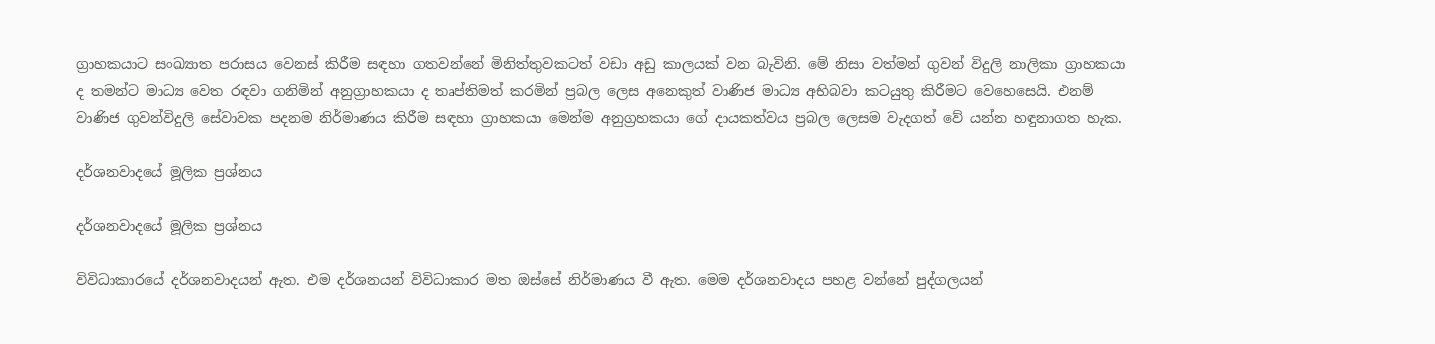ග්‍රාහකයාට සංඛ්‍යාත පරාසය වෙනස් කිරීම සඳහා ගතවන්නේ මිනිත්තුවකටත් වඩා අඩු කාලයක් වන බැවිනි. මේ නිසා වත්මන් ගුවන් විදුලි නාලිකා ග්‍රාහකයා ද තමන්ට මාධ්‍ය වෙත රඳවා ගනිමින් අනුග්‍රාහකයා ද තෘප්තිමත් කරමින් ප්‍රබල ලෙස අනෙකුත් වාණිජ මාධ්‍ය අභිබවා කටයුතු කිරීමට වෙහෙසෙයි. එනම් වාණිජ ගුවන්විදුලි සේවාවක පදනම නිර්මාණය කිරීම සඳහා ග්‍රාහකයා මෙන්ම අනුග්‍රහකයා ගේ දායකත්වය ප්‍රබල ලෙසම වැදගත් වේ යන්න හඳුනාගත හැක.

දර්ශනවාදයේ මූලික ප්‍රශ්නය

දර්ශනවාදයේ මූලික ප්‍රශ්නය

විවිධාකාරයේ දර්ශනවාදයන් ඇත. එම දර්ශනයන් විවිධාකාර මත ඔස්සේ නිර්මාණය වී ඇත. මෙම දර්ශනවාදය පහළ වන්නේ පුද්ගලයන්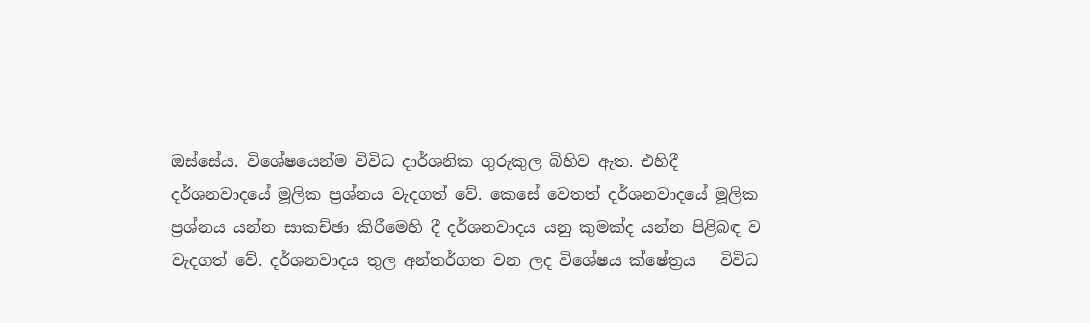ඔස්සේය. විශේෂයෙන්ම විවිධ දාර්ශනික ගුරුකුල බිහිව ඇත. එහිදී දර්ශනවාදයේ මූලික ප්‍රශ්නය වැදගත් වේ. කෙසේ වෙතත් දර්ශනවාදයේ මූලික ප්‍රශ්නය යන්න සාකච්ඡා කිරීමෙහි දී දර්ශනවාදය යනු කුමක්ද යන්න පිළිබඳ ව වැදගත් වේ. දර්ශනවාදය තුල අන්තර්ගත වන ලද විශේෂය ක්ෂේත්‍රය   විවිධ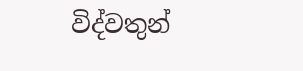විද්වතුන්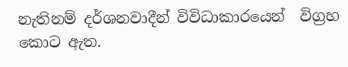නැතිනම් දර්ශනවාදීන් විවිධාකාරයෙන්  විග්‍රහ කොට ඇත.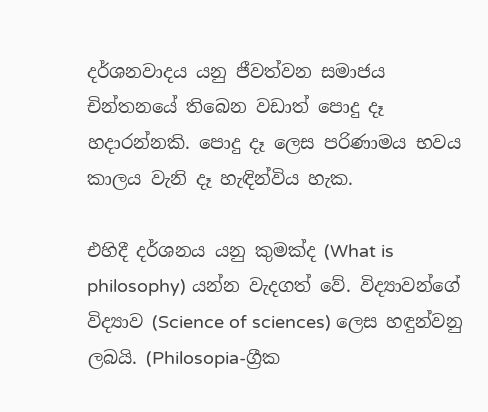දර්ශනවාදය යනු ජීවත්වන සමාජය චින්තනයේ තිබෙන වඩාත් පොදු දෑ හදාරන්නකි. පොදු දෑ ලෙස පරිණාමය භවය කාලය වැනි දෑ හැඳින්විය හැක.

එහිදී දර්ශනය යනු කුමක්ද (What is philosophy) යන්න වැදගත් වේ. විද්‍යාවන්ගේ විද්‍යාව (Science of sciences) ලෙස හඳුන්වනු ලබයි. (Philosopia-ග්‍රීක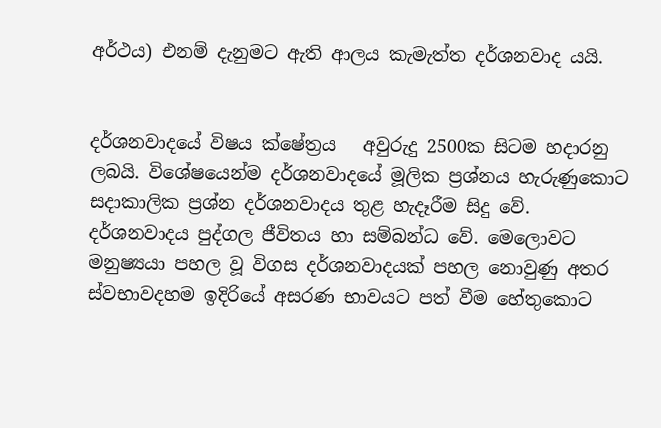අර්ථය) එනම් දැනුමට ඇති ආලය කැමැත්ත දර්ශනවාද යයි.


දර්ශනවාදයේ විෂය ක්ෂේත්‍රය   අවුරුදු 2500ක සිටම හදාරනු ලබයි. විශේෂයෙන්ම දර්ශනවාදයේ මූලික ප්‍රශ්නය හැරුණුකොට සදාකාලික ප්‍රශ්න දර්ශනවාදය තුළ හැදෑරීම සිදු වේ.  දර්ශනවාදය පුද්ගල ජීවිතය හා සම්බන්ධ වේ. මෙලොවට මනුෂ්‍යයා පහල වූ විගස දර්ශනවාදයක් පහල නොවුණු අතර ස්වභාවදහම ඉදිරියේ අසරණ භාවයට පත් වීම හේතුකොට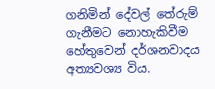ගනිමින් දේවල් තේරුම් ගැනීමට නොහැකිවීම හේතුවෙන් දර්ශනවාදය අත්‍යවශ්‍ය විය.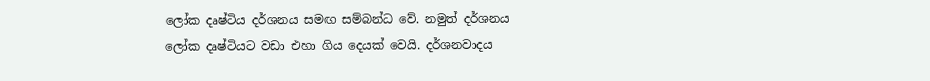ලෝක දෘෂ්ටිය දර්ශනය සමඟ සම්බන්ධ වේ. නමුත් දර්ශනය ලෝක දෘෂ්ටියට වඩා එහා ගිය දෙයක් වෙයි. දර්ශනවාදය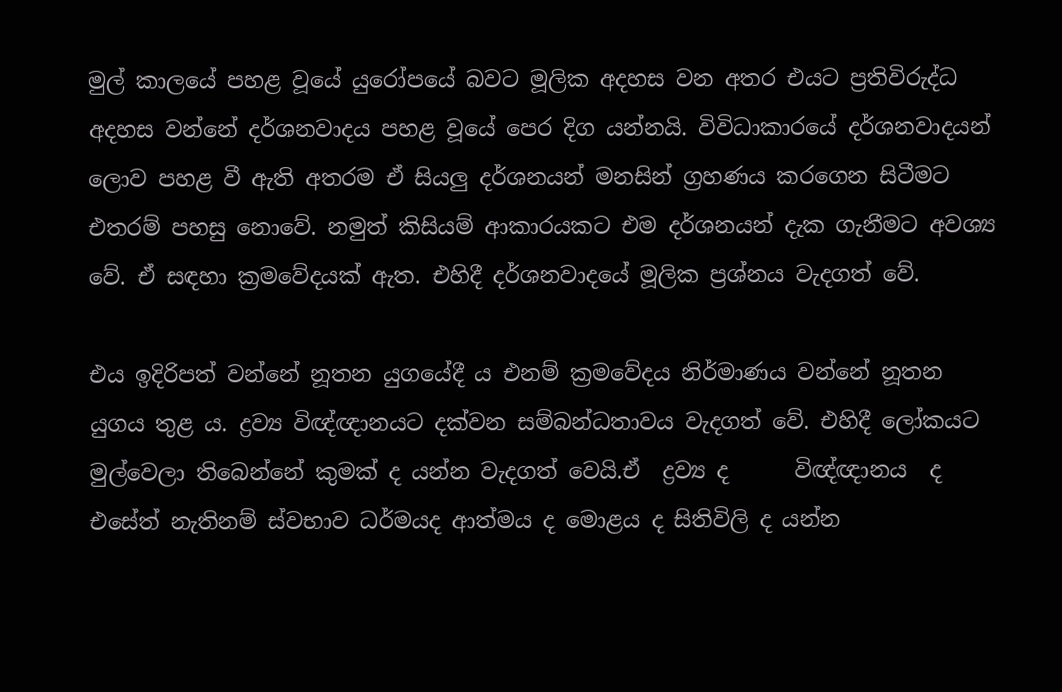මුල් කාලයේ පහළ වූයේ යුරෝපයේ බවට මූලික අදහස වන අතර එයට ප්‍රතිවිරුද්ධ අදහස වන්නේ දර්ශනවාදය පහළ වූයේ පෙර දිග යන්නයි. විවිධාකාරයේ දර්ශනවාදයන් ලොව පහළ වී ඇති අතරම ඒ සියලු දර්ශනයන් මනසින් ග්‍රහණය කරගෙන සිටීමට එතරම් පහසු නොවේ. නමුත් කිසියම් ආකාරයකට එම දර්ශනයන් දැක ගැනීමට අවශ්‍ය වේ. ඒ සඳහා ක්‍රමවේදයක් ඇත. එහිදී දර්ශනවාදයේ මූලික ප්‍රශ්නය වැදගත් වේ.

එය ඉදිරිපත් වන්නේ නූතන යුගයේදී ය එනම් ක්‍රමවේදය නිර්මාණය වන්නේ නූතන යුගය තුළ ය. ද්‍රව්‍ය විඥ්ඥානයට දක්වන සම්බන්ධතාවය වැදගත් වේ. එහිදී ලෝකයට මුල්වෙලා තිබෙන්නේ කුමක් ද යන්න වැදගත් වෙයි.ඒ  ද්‍රව්‍ය ද      විඥ්ඥානය  ද එසේත් නැතිනම් ස්වභාව ධර්මයද ආත්මය ද මොළය ද සිතිවිලි ද යන්න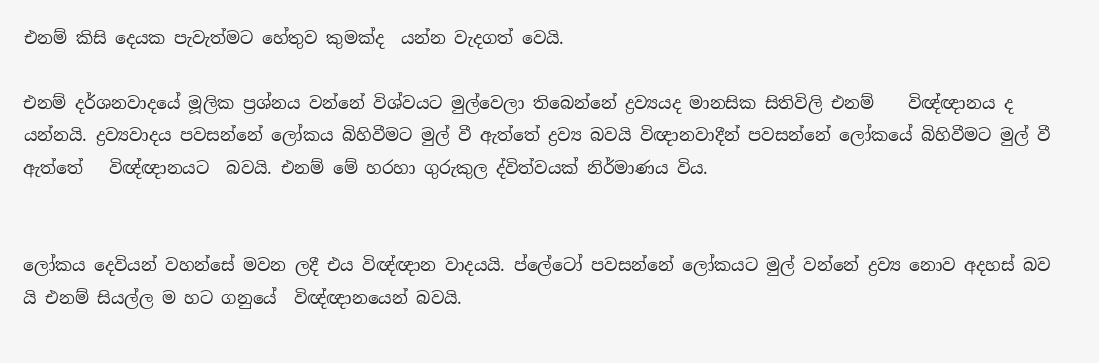එනම් කිසි දෙයක පැවැත්මට හේතුව කුමක්ද  යන්න වැදගත් වෙයි.

එනම් දර්ශනවාදයේ මූලික ප්‍රශ්නය වන්නේ විශ්වයට මුල්වෙලා තිබෙන්නේ ද්‍රව්‍යයද මානසික සිතිවිලි එනම්    විඥ්ඥානය ද යන්නයි. ද්‍රව්‍යවාදය පවසන්නේ ලෝකය බිහිවීමට මුල් වී ඇත්තේ ද්‍රව්‍ය බවයි විඥානවාදීන් පවසන්නේ ලෝකයේ බිහිවීමට මුල් වී ඇත්තේ   විඥ්ඥානයට  බවයි. එනම් මේ හරහා ගුරුකුල ද්විත්වයක් නිර්මාණය විය.


ලෝකය දෙවියන් වහන්සේ මවන ලදී එය විඥ්ඥාන වාදයයි. ප්ලේටෝ පවසන්නේ ලෝකයට මුල් වන්නේ ද්‍රව්‍ය නොව අදහස් බව යි එනම් සියල්ල ම හට ගනුයේ  විඥ්ඥානයෙන් බවයි.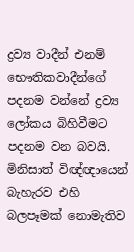ද්‍රව්‍ය වාදීන් එනම් භෞතිකවාදීන්ගේ පදනම වන්නේ ද්‍රව්‍ය ලෝකය බිහිවීමට පදනම වන බවයි. මිනිසාත් විඥ්ඥායෙන් බැහැරව එහි බලපෑමක් නොමැතිව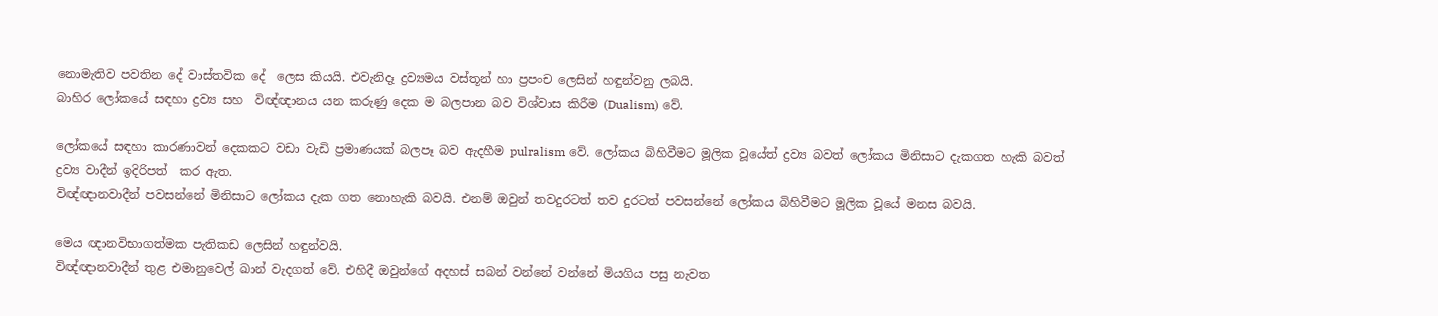නොමැතිව පවතින දේ වාස්තවික දේ  ලෙස කියයි. එවැනිදෑ ද්‍රව්‍යමය වස්තූන් හා ප්‍රපංච ලෙසින් හඳුන්වනු ලබයි.
බාහිර ලෝකයේ සඳහා ද්‍රව්‍ය සහ  විඥ්ඥානය යන කරුණු දෙක ම බලපාන බව විශ්වාස කිරීම (Dualism) වේ.

ලෝකයේ සඳහා කාරණාවන් දෙකකට වඩා වැඩි ප්‍රමාණයක් බලපෑ බව ඇදහීම pulralism වේ. ලෝකය බිහිවීමට මූලික වූයේත් ද්‍රව්‍ය බවත් ලෝකය මිනිසාට දැකගත හැකි බවත් ද්‍රව්‍ය වාදීන් ඉදිරිපත්  කර ඇත.
විඥ්ඥානවාදීන් පවසන්නේ මිනිසාට ලෝකය දැක ගත නොහැකි බවයි. එනම් ඔවුන් තවදුරටත් තව දුරටත් පවසන්නේ ලෝකය බිහිවීමට මූලික වූයේ මනස බවයි.

මෙය ඥානවිභාගත්මක පැතිකඩ ලෙසින් හඳුන්වයි.
විඥ්ඥානවාදීන් තුළ එමානුවෙල් ඛාන් වැදගත් වේ. එහිදී ඔවුන්ගේ අදහස් සබන් වන්නේ වන්නේ මියගිය පසු නැවත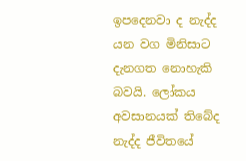ඉපදෙනවා ද නැද්ද යන වග මිනිසාට දැනගත නොහැකි බවයි. ලෝකය අවසානයක් තිබේද නැද්ද ජීවිතයේ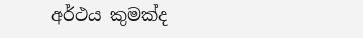අර්ථය කුමක්ද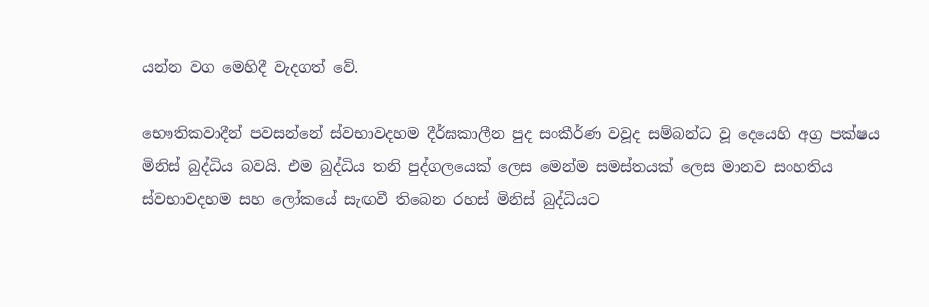යන්න වග මෙහිදී වැදගත් වේ.

භෞතිකවාදීන් පවසන්නේ ස්වභාවදහම දීර්ඝකාලීන පුද සංකීර්ණ වවූද සම්බන්ධ වූ දෙයෙහි අග්‍ර පක්ෂය මිනිස් බුද්ධිය බවයි. එම බුද්ධිය තනි පුද්ගලයෙක් ලෙස මෙන්ම සමස්තයක් ලෙස මානව සංහතිය  ස්වභාවදහම සහ ලෝකයේ සැඟවී තිබෙන රහස් මිනිස් බුද්ධියට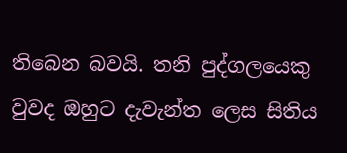තිබෙන බවයි. තනි පුද්ගලයෙකු වුවද ඔහුට දැවැන්ත ලෙස සිතිය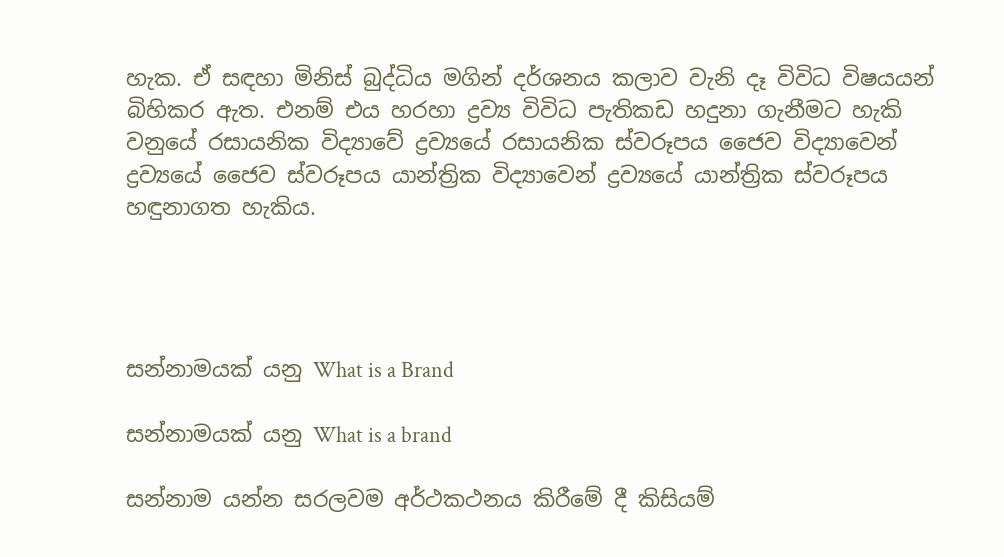හැක. ඒ සඳහා මිනිස් බුද්ධිය මගින් දර්ශනය කලාව වැනි දෑ විවිධ විෂයයන් බිහිකර ඇත. එනම් එය හරහා ද්‍රව්‍ය විවිධ පැතිකඩ හදුනා ගැනීමට හැකි වනුයේ රසායනික විද්‍යාවේ ද්‍රව්‍යයේ රසායනික ස්වරූපය ජෛව විද්‍යාවෙන් ද්‍රව්‍යයේ ජෛව ස්වරූපය යාන්ත්‍රික විද්‍යාවෙන් ද්‍රව්‍යයේ යාන්ත්‍රික ස්වරූපය හඳුනාගත හැකිය.




සන්නාමයක් යනු What is a Brand

සන්නාමයක් යනු What is a brand

සන්නාම යන්න සරලවම අර්ථකථනය කිරීමේ දී කිසියම්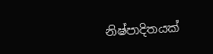නිෂ්පාදිතයක්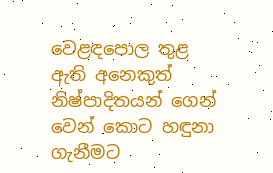වෙළඳපොල තුළ ඇති අනෙකුත් නිෂ්පාදිතයන් ගෙන් වෙන් කොට හඳුනා ගැනීමට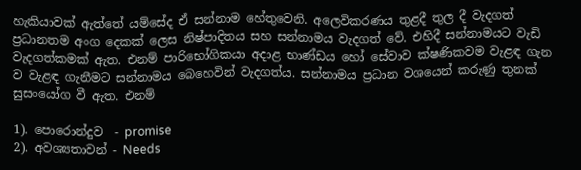හැකියාවක් ඇත්තේ යම්සේද ඒ සන්නාම හේතුවෙනි. අලෙවිකරණය තුළදී තුල දී වැදගත් ප්‍රධානතම අංග දෙකක් ලෙස නිෂ්පාදිතය සහ සන්නාමය වැදගත් වේ. එහිදී සන්නාමයට වැඩි වැදගත්කමක් ඇත. එනම් පාරිභෝගිකයා අදාළ භාණ්ඩය හෝ සේවාව ක්ෂණිකවම වැළඳ ගැන ව වැළඳ ගැනීමට සන්නාමය බෙහෙවින් වැදගත්ය. සන්නාමය ප්‍රධාන වශයෙන් කරුණු තුනක් සුසංයෝග වී ඇත. එනම්

1). පොරොන්දුව  - promise
2). අවශ්‍යතාවන් - Needs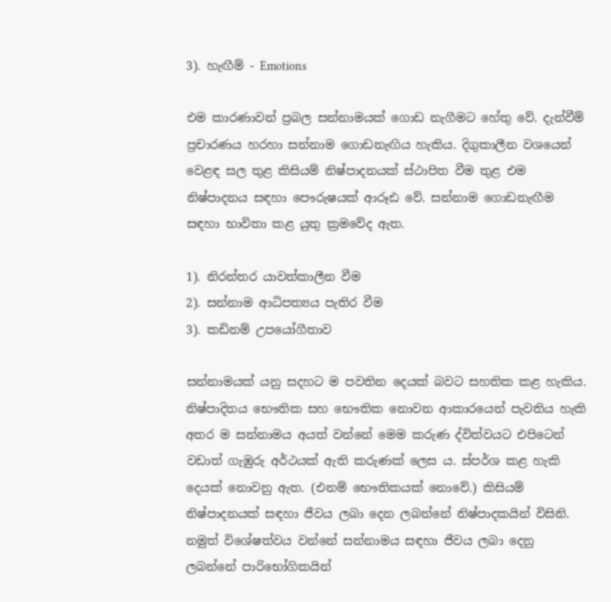3). හැඟීම් - Emotions

එම කාරණාවන් ප්‍රබල සන්නාමයක් ගොඩ නැගීමට හේතු වේ. දැන්වීම් ප්‍රචාරණය හරහා සන්නාම ගොඩනැඟිය හැකිය. දිගුකාලීන වශයෙන් වෙළඳ සල තුළ කිසියම් නිෂ්පාදනයක් ස්ථාපිත වීම තුළ එම නිෂ්පාදනය සඳහා පෞරුෂයක් ආරූඪ වේ. සන්නාම ගොඩනැඟීම සඳහා භාවිතා කළ යුතු ක්‍රමවේද ඇත.

1). නිරන්තර යාවත්කාලීන වීම
2). සන්නාම ආධිපත්‍යය පැතිර වීම
3). කඩිනම් උපයෝගීතාව

සන්නාමයක් යනු සදහට ම පවතින දෙයක් බවට සහතික කළ හැකිය. නිෂ්පාදිතය භෞතික සහ භෞතික නොවන ආකාරයෙන් පැවතිය හැකි අතර ම සන්නාමය අයත් වන්නේ මෙම කරුණ ද්විත්වයට එපිටෙන් වඩාත් ගැඹුරු අර්ථයක් ඇති කරුණක් ලෙස ය. ස්පර්ශ කළ හැකි දෙයක් නොවනු ඇත. (එනම් භෞතිකයක් නොවේ.) කිසියම් නිෂ්පාදනයක් සඳහා ජීවය ලබා දෙන ලබන්නේ නිෂ්පාදකයින් විසිනි. නමුත් විශේෂත්වය වන්නේ සන්නාමය සඳහා ජීවය ලබා දෙනු ලබන්නේ පාරිභෝගිකයින්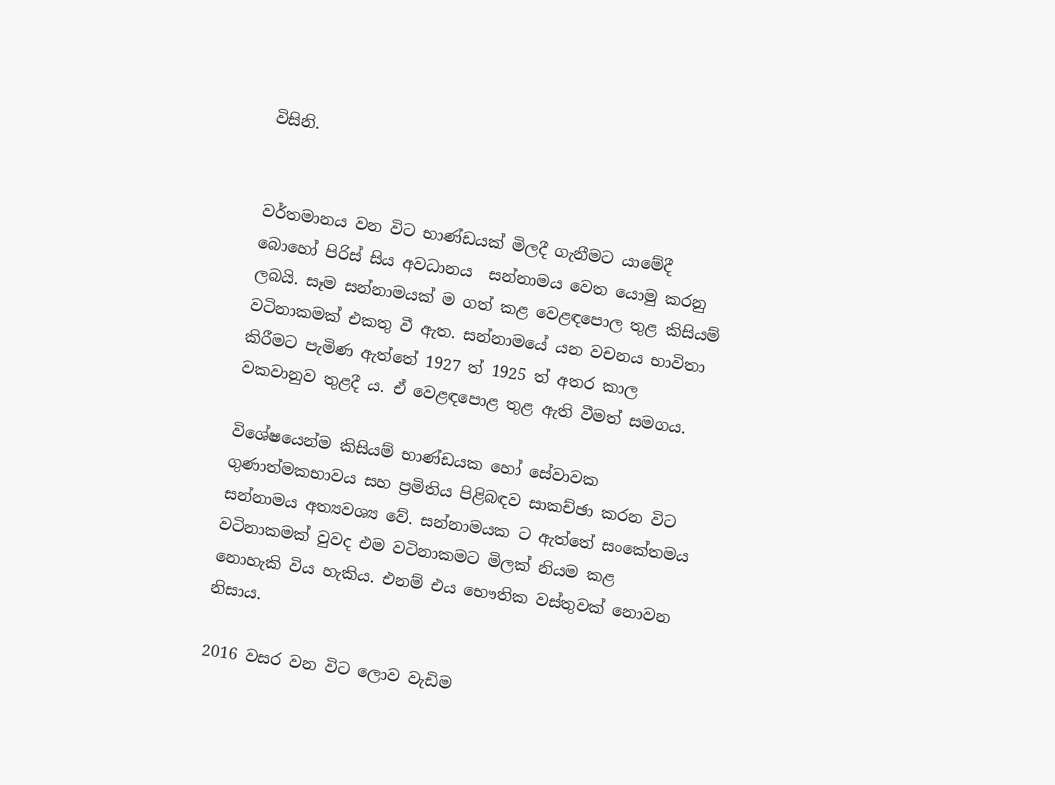විසිනි.


වර්තමානය වන විට භාණ්ඩයක් මිලදී ගැනීමට යාමේදී බොහෝ පිරිස් සිය අවධානය  සන්නාමය වෙත යොමු කරනු ලබයි. සෑම සන්නාමයක් ම ගත් කළ වෙළඳපොල තුළ කිසියම් වටිනාකමක් එකතු වී ඇත. සන්නාමයේ යන වචනය භාවිතා කිරීමට පැමිණ ඇත්තේ 1927 ත් 1925 ත් අතර කාල වකවානුව තුළදී ය. ඒ වෙළඳපොළ තුළ ඇති වීමත් සමගය.

විශේෂයෙන්ම කිසියම් භාණ්ඩයක හෝ සේවාවක ගුණාත්මකභාවය සහ ප්‍රමිතිය පිළිබඳව සාකච්ඡා කරන විට සන්නාමය අත්‍යවශ්‍ය වේ. සන්නාමයක ට ඇත්තේ සංකේතමය වටිනාකමක් වුවද එම වටිනාකමට මිලක් නියම කළ නොහැකි විය හැකිය. එනම් එය භෞතික වස්තුවක් නොවන නිසාය.

2016 වසර වන විට ලොව වැඩිම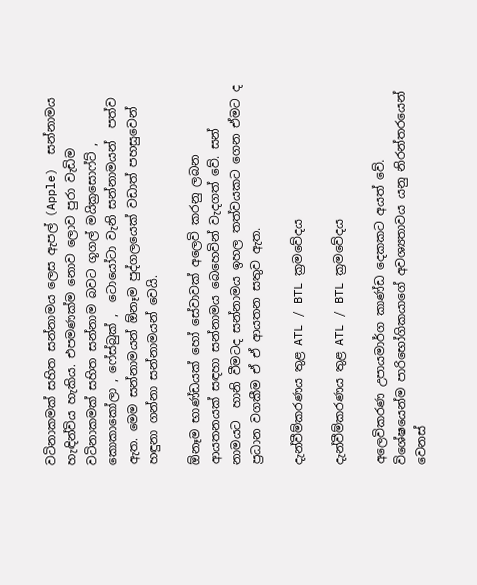වටිනාකමක් සහිත සන්නාමය ලෙස ඇපල් (Apple)  සන්නාමය හැඳින්විය හැකිය. එපමණක්ම නොව ලොව පුරා වැඩිම වටිනාකමක් සහිත සන්නාම බවට ගූගල් මයික්‍රසොෆ්ට් , කොකාකෝලා , ෆේස්බුක් ,  ටොයෝටා වැනි සන්නාමයන්  පත්ව ඇත. මෙම සන්නාමයන් ඕනෑම පුද්ගලයෙක් වඩාත් පහසුවෙන් හඳුනා ගන්නා සන්නාමයන් වෙයි.

ඕනෑම භාණ්ඩයක් හෝ සේවාවක් අලෙවි කරනු ලබන ආයතනයක් සඳහා සන්නාමය බෙහෙවින් වැදගත් වේ. සන් නාමයට  හානි වීමටද සන්නාමය ඉහල තත්වයකට ගෙන ඒමට ද ප්‍රධාන වගකීම ඒ ඒ ආයතන සතුව ඇත.

දැන්වීම්කරණය තුළ ATL / BTL ක්‍රමවේදය

දැන්වීම්කරණය තුළ ATL / BTL ක්‍රමවේදය

අලෙවිකරණ උපායමාර්ග කාණ්ඩ දෙකකට අයත් වේ. විශේෂයෙන්ම පාරිභෝගිකයාගේ අවශ්‍යතාවය යනු නිරන්තරයෙන් වෙනස්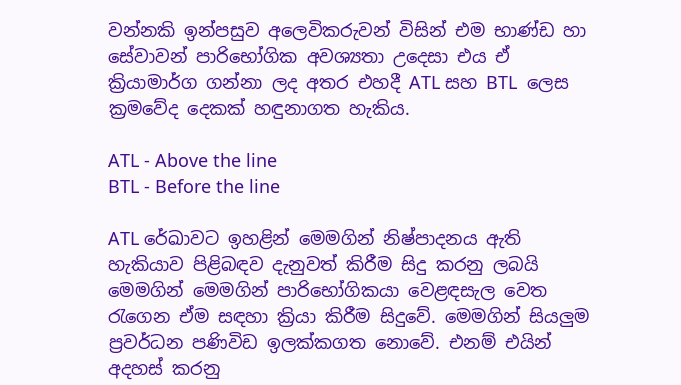වන්නකි ඉන්පසුව අලෙවිකරුවන් විසින් එම භාණ්ඩ හා සේවාවන් පාරිභෝගික අවශ්‍යතා උදෙසා එය ඒ ක්‍රියාමාර්ග ගන්නා ලද අතර එහදී ATL සහ BTL  ලෙස ක්‍රමවේද දෙකක් හඳුනාගත හැකිය.

ATL - Above the line
BTL - Before the line

ATL රේඛාවට ඉහළින් මෙමගින් නිෂ්පාදනය ඇති හැකියාව පිළිබඳව දැනුවත් කිරීම සිදු කරනු ලබයි මෙමගින් මෙමගින් පාරිභෝගිකයා වෙළඳසැල වෙත රැගෙන ඒම සඳහා ක්‍රියා කිරීම සිදුවේ. මෙමගින් සියලුම ප්‍රවර්ධන පණිවිඩ ඉලක්කගත නොවේ. එනම් එයින් අදහස් කරනු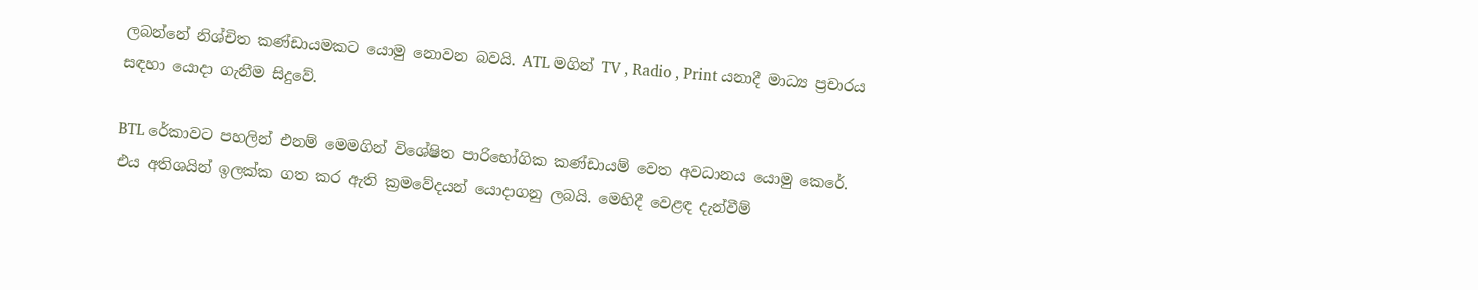ලබන්නේ නිශ්චිත කණ්ඩායමකට යොමු නොවන බවයි. ATL මගින් TV , Radio , Print යනාදී මාධ්‍ය ප්‍රචාරය සඳහා යොදා ගැනීම සිදුවේ.

BTL රේකාවට පහලින් එනම් මෙමගින් විශේෂිත පාරිභෝගික කණ්ඩායම් වෙත අවධානය යොමු කෙරේ. එය අතිශයින් ඉලක්ක ගත කර ඇති ක්‍රමවේදයන් යොදාගනු ලබයි. මෙහිදී වෙළඳ දැන්වීම්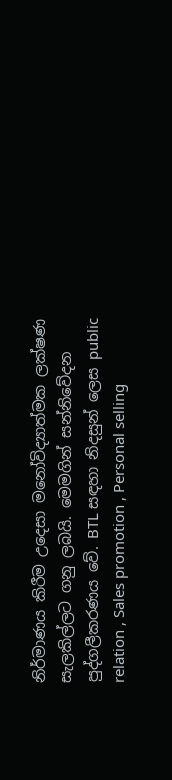නිර්මාණය කිරීම උදෙසා මනෝවිද්‍යාත්මක ලක්ෂණ සැලකිල්ලට ගනු ලබයි. මෙමගින් සන්නිවේදන පුද්ගලීකරණය වේ. BTL සඳහා නිදසුන් ලෙස public relation , Sales promotion , Personal selling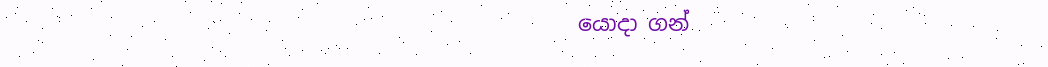යොදා ගන්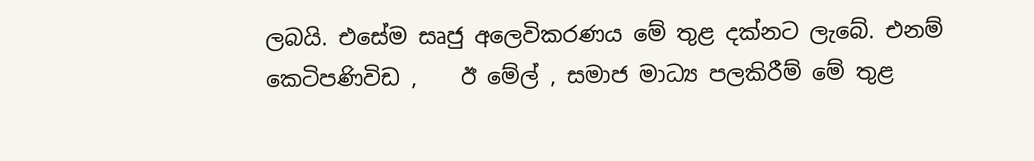ලබයි. එසේම සෘජු අලෙවිකරණය මේ තුළ දක්නට ලැබේ. එනම් කෙටිපණිවිඩ ,    ඊ මේල් , සමාජ මාධ්‍ය පලකිරීම් මේ තුළ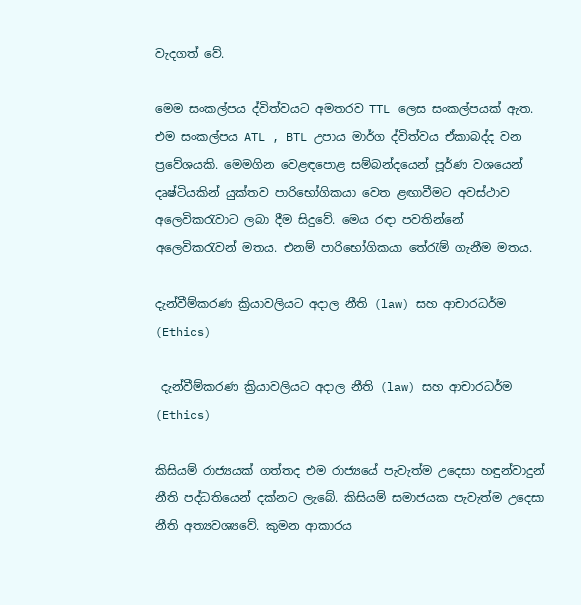වැදගත් වේ.

මෙම සංකල්පය ද්විත්වයට අමතරව TTL ලෙස සංකල්පයක් ඇත. එම සංකල්පය ATL , BTL උපාය මාර්ග ද්විත්වය ඒකාබද්ද වන ප්‍රවේශයකි. මෙමගින වෙළඳපොළ සම්බන්දයෙන් පූර්ණ වශයෙන් දෘෂ්ටියකින් යුක්තව පාරිභෝගිකයා වෙත ළඟාවීමට අවස්ථාව අලෙවිකරැවාට ලබා දීම සිදුවේ. මෙය රඳා පවතින්නේ අලෙවිකරැවන් මතය. එනම් පාරිභෝගිකයා තේරැම් ගැනීම මතය.

දැන්වීම්කරණ ක්‍රියාවලියට අදාල නීති (law) සහ ආචාරධර්ම (Ethics)

 දැන්වීම්කරණ ක්‍රියාවලියට අදාල නීති (law) සහ ආචාරධර්ම (Ethics)

කිසියම් රාජ්‍යයක් ගත්තද එම රාජ්‍යයේ පැවැත්ම උදෙසා හඳුන්වාදුන් නීති පද්ධතියෙන් දක්නට ලැබේ. කිසියම් සමාජයක පැවැත්ම උදෙසා නීති අත්‍යවශ්‍යවේ. කුමන ආකාරය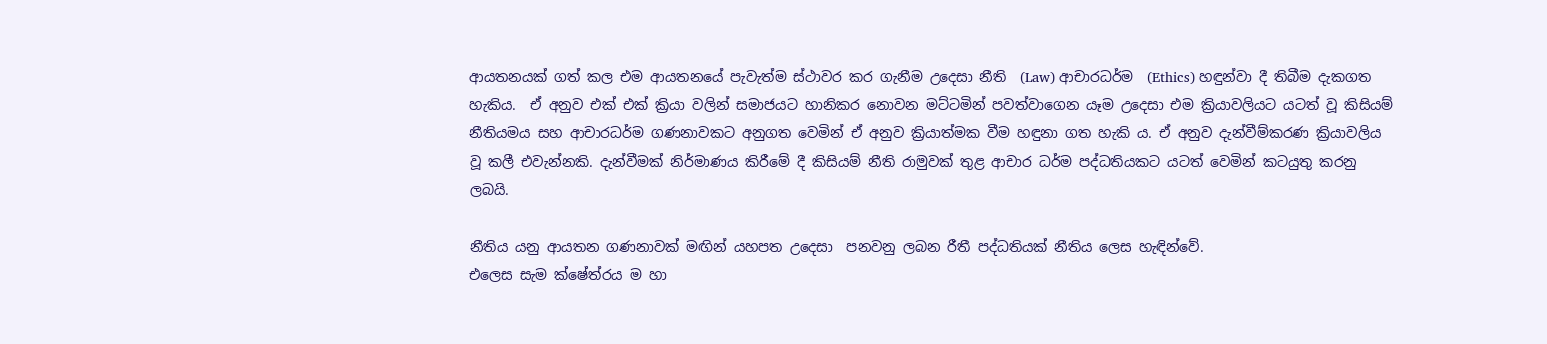ආයතනයක් ගත් කල එම ආයතනයේ පැවැත්ම ස්ථාවර කර ගැනීම උදෙසා නීති  (Law) ආචාරධර්ම  (Ethics) හඳුන්වා දී තිබීම දැකගත හැකිය.  ඒ අනුව එක් එක් ක්‍රියා වලින් සමාජයට හානිකර නොවන මට්ටමින් පවත්වාගෙන යෑම උදෙසා එම ක්‍රියාවලියට යටත් වූ කිසියම් නීතියමය සහ ආචාරධර්ම ගණනාවකට අනුගත වෙමින් ඒ අනුව ක්‍රියාත්මක වීම හඳුනා ගත හැකි ය. ඒ අනුව දැන්වීම්කරණ ක්‍රියාවලිය වූ කලී එවැන්නකි. දැන්වීමක් නිර්මාණය කිරීමේ දී කිසියම් නීති රාමුවක් තුළ ආචාර ධර්ම පද්ධතියකට යටත් වෙමින් කටයුතු කරනු ලබයි.

නීතිය යනු ආයතන ගණනාවක් මඟින් යහපත උදෙසා  පනවනු ලබන රීතී පද්ධතියක් නීතිය ලෙස හැඳින්වේ.
එලෙස සැම ක්ෂේත්රය ම හා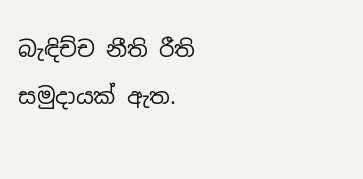බැඳිච්ච නීති රීති සමුදායක් ඇත.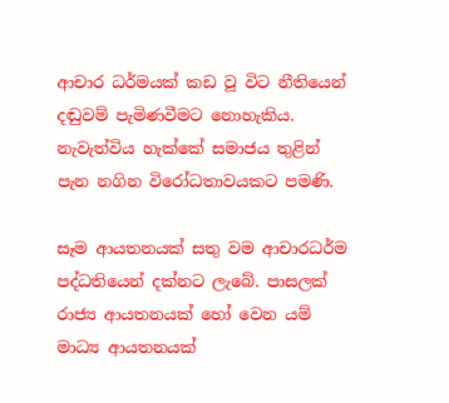ආචාර ධර්මයක් කඩ වූ විට නීතියෙන් දඬුවම් පැමිණවීමට නොහැකිය. නැවැත්විය හැක්කේ සමාජය තුළින් පැන නගින විරෝධතාවයකට පමණි.

සෑම ආයතනයක් සතු වම ආචාරධර්ම පද්ධතියෙන් දක්නට ලැබේ. පාසලක් රාජ්‍ය ආයතනයක් හෝ වෙන යම් මාධ්‍ය ආයතනයක්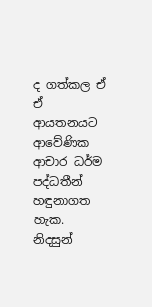ද ගත්කල ඒ ඒ ආයතනයට ආවේණික ආචාර ධර්ම පද්ධතීන් හඳුනාගත හැක. නිදසුන්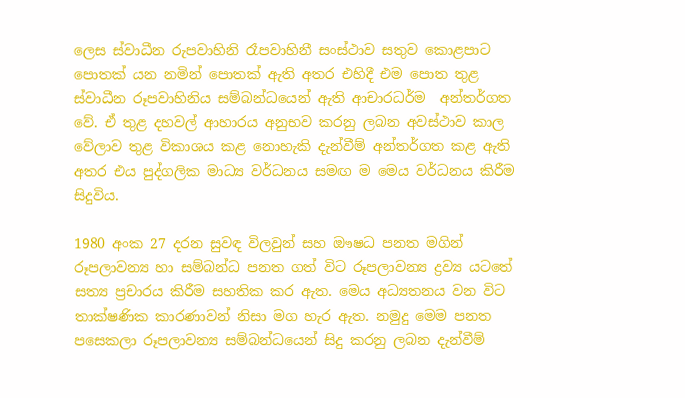ලෙස ස්වාධීන රුපවාහිනි රෑපවාහිනී සංස්ථාව සතුව කොළපාට පොතක් යන නමින් පොතක් ඇති අතර එහිදී එම පොත තුළ ස්වාධීන රූපවාහිනිය සම්බන්ධයෙන් ඇති ආචාරධර්ම  අන්තර්ගත වේ. ඒ තුළ දහවල් ආහාරය අනුභව කරනු ලබන අවස්ථාව කාල වේලාව තුළ විකාශය කළ නොහැකි දැන්වීම් අන්තර්ගත කළ ඇති අතර එය පුද්ගලික මාධ්‍ය වර්ධනය සමඟ ම මෙය වර්ධනය කිරීම සිදුවිය.

1980 අංක 27 දරන සුවඳ විලවුන් සහ ඖෂධ පනත මගින් රූපලාවන්‍ය හා සම්බන්ධ පනත ගත් විට රූපලාවන්‍ය ද්‍රව්‍ය යටතේ සත්‍ය ප්‍රචාරය කිරීම සහතික කර ඇත. මෙය අධ්‍යතනය වන විට තාක්ෂණික කාරණාවන් නිසා මග හැර ඇත. නමුදු මෙම පනත පසෙකලා රූපලාවන්‍ය සම්බන්ධයෙන් සිදු කරනු ලබන දැන්වීම්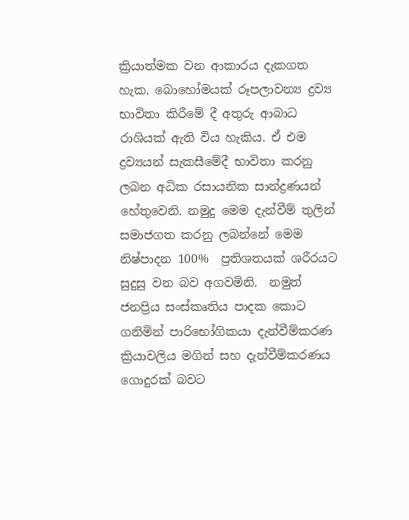ක්‍රියාත්මක වන ආකාරය දැකගත හැක. බොහෝමයක් රූපලාවන්‍ය ද්‍රව්‍ය භාවිතා කිරීමේ දී අතුරු ආබාධ රාශියක් ඇති විය හැකිය. ඒ එම ද්‍රව්‍යයන් සැකසීමේදී භාවිතා කරනු ලබන අධික රසායනික සාන්ද්‍රණයන් හේතුවෙනි. නමුදු මෙම දැන්වීම් තුලින් සමාජගත කරනු ලබන්නේ මෙම නිෂ්පාදන 100%  ප්‍රතිශතයක් ශරීරයට සුදුසු වන බව අගවමිනි.  නමුත් ජනප්‍රිය සංස්කෘතිය පාදක කොට ගනිමින් පාරිභෝගිකයා දැන්වීම්කරණ ක්‍රියාවලිය මගින් සහ දැන්වීම්කරණය ගොදුරක් බවට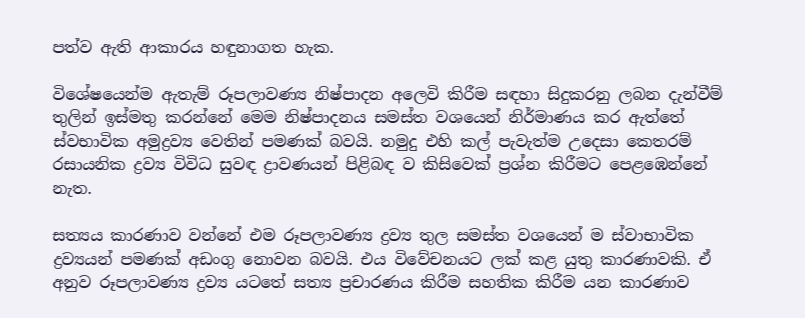පත්ව ඇති ආකාරය හඳුනාගත හැක.

විශේෂයෙන්ම ඇතැම් රූපලාවණ්‍ය නිෂ්පාදන අලෙවි කිරීම සඳහා සිදුකරනු ලබන දැන්වීම් තුලින් ඉස්මතු කරන්නේ මෙම නිෂ්පාදනය සමස්ත වශයෙන් නිර්මාණය කර ඇත්තේ ස්වභාවික අමුද්‍රව්‍ය වෙතින් පමණක් බවයි. නමුදු එහි කල් පැවැත්ම උදෙසා කෙතරම් රසායනික ද්‍රව්‍ය විවිධ සුවඳ ද්‍රාවණයන් පිළිබඳ ව කිසිවෙක් ප්‍රශ්න කිරීමට පෙළඹෙන්නේ නැත.

සත්‍යය කාරණාව වන්නේ එම රූපලාවණ්‍ය ද්‍රව්‍ය තුල සමස්ත වශයෙන් ම ස්වාභාවික ද්‍රව්‍යයන් පමණක් අඩංගු නොවන බවයි. එය විවේචනයට ලක් කළ යුතු කාරණාවකි. ඒ අනුව රූපලාවණ්‍ය ද්‍රව්‍ය යටතේ සත්‍ය ප්‍රචාරණය කිරීම සහතික කිරීම යන කාරණාව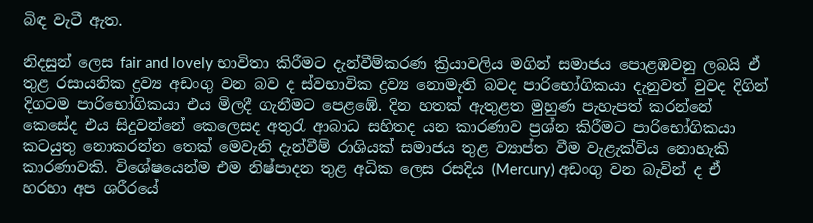බිඳ වැටී ඇත.

නිදසුන් ලෙස fair and lovely භාවිතා කිරීමට දැන්වීම්කරණ ක්‍රියාවලිය මගින් සමාජය පොළඹවනු ලබයි ඒ තුළ රසායනික ද්‍රව්‍ය අඩංගු වන බව ද ස්වභාවික ද්‍රව්‍ය නොමැති බවද පාරිභෝගිකයා දැනුවත් වුවද දිගින් දිගටම පාරිභෝගිකයා එය මිලදී ගැනීමට පෙළඹේ. දින හතක් ඇතුළත මුහුණ පැහැපත් කරන්නේ කෙසේද එය සිදුවන්නේ කෙලෙසද අතුරැ ආබාධ සහිතද යන කාරණාව ප්‍රශ්න කිරීමට පාරිභෝගිකයා කටයුතු නොකරන්න තෙක් මෙවැනි දැන්වීම් රාශියක් සමාජය තුළ ව්‍යාප්ත වීම වැළැක්විය නොහැකි කාරණාවකි. විශේෂයෙන්ම එම නිෂ්පාදන තුළ අධික ලෙස රසදිය (Mercury) අඩංගු වන බැවින් ද ඒ හරහා අප ශරීරයේ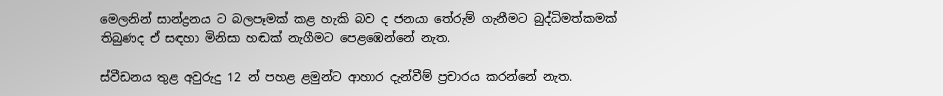මෙලනින් සාන්ද්‍රනය ට බලපෑමක් කළ හැකි බව ද ජනයා තේරුම් ගැනීමට බුද්ධිමත්කමක් තිබුණද ඒ සඳහා මිනිසා හඬක් නැගීමට පෙළඹෙන්නේ නැත.

ස්වීඩනය තුළ අවුරුදු 12 න් පහළ ළමුන්ට ආහාර දැන්වීම් ප්‍රචාරය කරන්නේ නැත.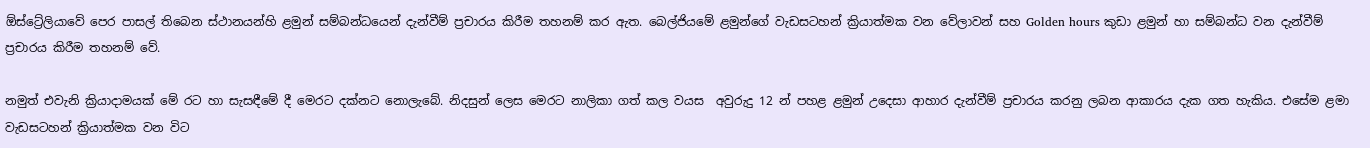ඕස්ට්‍රේලියාවේ පෙර පාසල් තිබෙන ස්ථානයන්හි ළමුන් සම්බන්ධයෙන් දැන්වීම් ප්‍රචාරය කිරීම තහනම් කර ඇත. බෙල්ජියමේ ළමුන්ගේ වැඩසටහන් ක්‍රියාත්මක වන වේලාවන් සහ Golden hours කුඩා ළමුන් හා සම්බන්ධ වන දැන්වීම් ප්‍රචාරය කිරීම තහනම් වේ.

නමුත් එවැනි ක්‍රියාදාමයක් මේ රට හා සැසඳීමේ දී මෙරට දක්නට නොලැබේ. නිදසුන් ලෙස මෙරට නාලිකා ගත් කල වයස  අවුරුදු 12 න් පහළ ළමුන් උදෙසා ආහාර දැන්වීම් ප්‍රචාරය කරනු ලබන ආකාරය දැක ගත හැකිය. එසේම ළමා වැඩසටහන් ක්‍රියාත්මක වන විට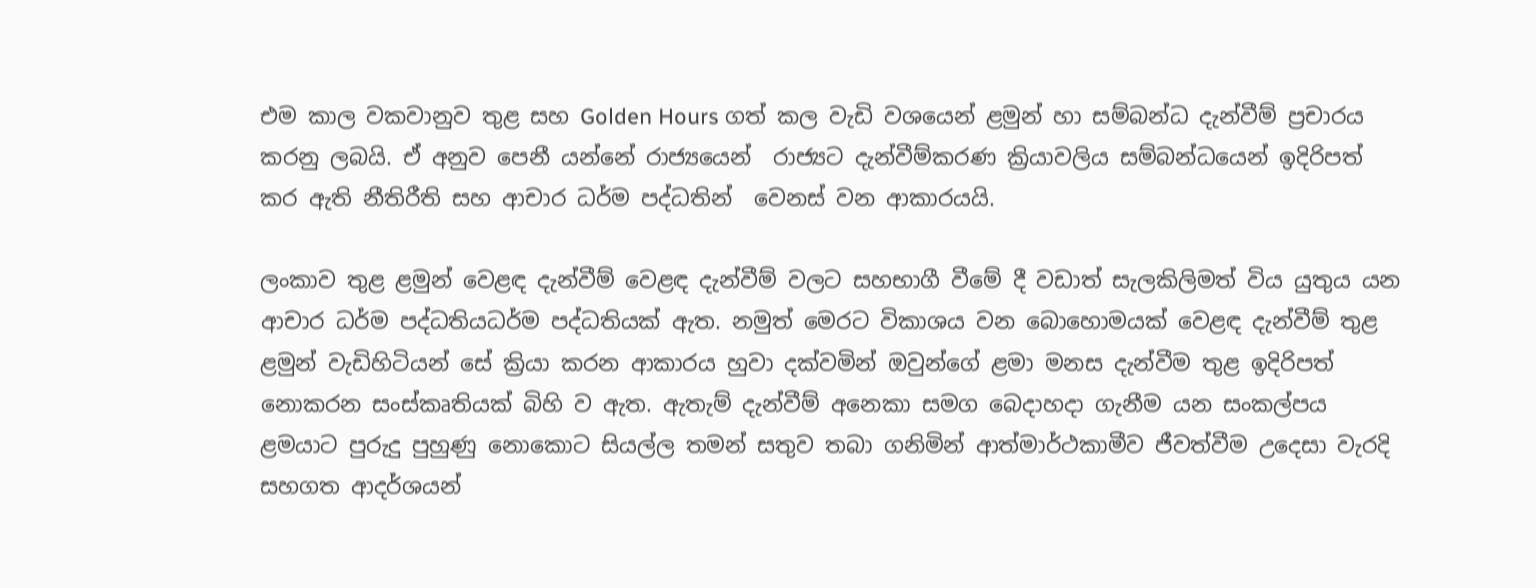එම කාල වකවානුව තුළ සහ Golden Hours ගත් කල වැඩි වශයෙන් ළමුන් හා සම්බන්ධ දැන්වීම් ප්‍රචාරය කරනු ලබයි. ඒ අනුව පෙනී යන්නේ රාජ්‍යයෙන්  රාජ්‍යට දැන්වීම්කරණ ක්‍රියාවලිය සම්බන්ධයෙන් ඉදිරිපත් කර ඇති නීතිරීති සහ ආචාර ධර්ම පද්ධතින්  වෙනස් වන ආකාරයයි.

ලංකාව තුළ ළමුන් වෙළඳ දැන්වීම් වෙළඳ දැන්වීම් වලට සහභාගී වීමේ දී වඩාත් සැලකිලිමත් විය යුතුය යන ආචාර ධර්ම පද්ධතියධර්ම පද්ධතියක් ඇත. නමුත් මෙරට විකාශය වන බොහොමයක් වෙළඳ දැන්වීම් තුළ ළමුන් වැඩිහිටියන් සේ ක්‍රියා කරන ආකාරය හුවා දක්වමින් ඔවුන්ගේ ළමා මනස දැන්වීම තුළ ඉදිරිපත් නොකරන සංස්කෘතියක් බිහි ව ඇත. ඇතැම් දැන්වීම් අනෙකා සමග බෙදාහදා ගැනීම යන සංකල්පය  ළමයාට පුරුදු පුහුණු නොකොට සියල්ල තමන් සතුව තබා ගනිමින් ආත්මාර්ථකාමීව ජීවත්වීම උදෙසා වැරදි සහගත ආදර්ශයන්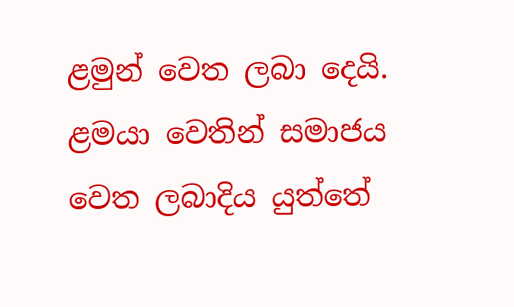ළමුන් වෙත ලබා දෙයි. ළමයා වෙතින් සමාජය වෙත ලබාදිය යුත්තේ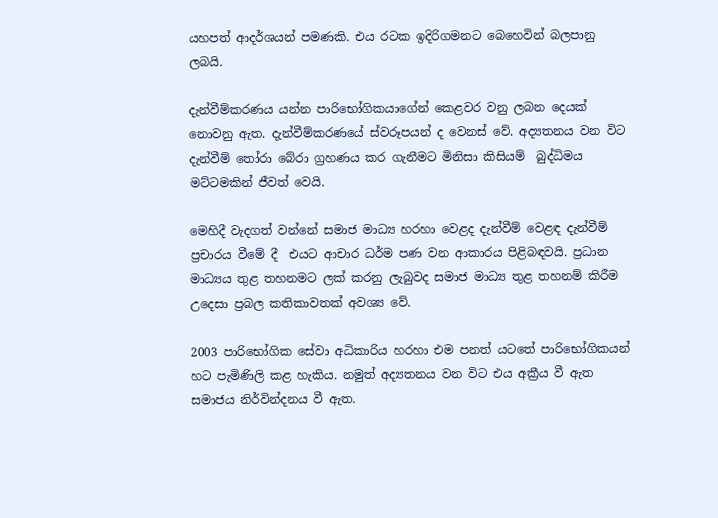යහපත් ආදර්ශයන් පමණකි. එය රටක ඉදිරිගමනට බෙහෙවින් බලපානු ලබයි.

දැන්වීම්කරණය යන්න පාරිභෝගිකයාගේන් කෙළවර වනු ලබන දෙයක් නොවනු ඇත. දැන්වීම්කරණයේ ස්වරූපයන් ද වෙනස් වේ. අද්‍යතනය වන විට දැන්වීම් තෝරා බේරා ග්‍රහණය කර ගැනීමට මිනිසා කිසියම්  බුද්ධිමය මට්ටමකින් ජීවත් වෙයි.

මෙහිදී වැදගත් වන්නේ සමාජ මාධ්‍ය හරහා වෙළද දැන්වීම් වෙළඳ දැන්වීම් ප්‍රචාරය වීමේ දී  එයට ආචාර ධර්ම පණ වන ආකාරය පිළිබඳවයි. ප්‍රධාන මාධ්‍යය තුළ තහනමට ලක් කරනු ලැබුවද සමාජ මාධ්‍ය තුළ තහනම් කිරීම උදෙසා ප්‍රබල කතිකාවතක් අවශ්‍ය වේ.

2003 පාරිභෝගික සේවා අධිකාරිය හරහා එම පනත් යටතේ පාරිභෝගිකයන් හට පැමිණිලි කළ හැකිය. නමුත් අද්‍යතනය වන විට එය අක්‍රීය වී ඇත සමාජය නිර්වින්දනය වී ඇත.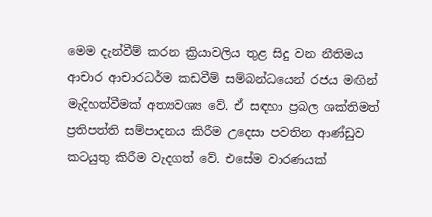මෙම දැන්වීම් කරන ක්‍රියාවලිය තුළ සිදු වන නීතිමය ආචාර ආචාරධර්ම කඩවීම් සම්බන්ධයෙන් රජය මඟින් මැදිහත්වීමක් අත්‍යවශ්‍ය වේ. ඒ සඳහා ප්‍රබල ශක්තිමත් ප්‍රතිපත්ති සම්පාදනය කිරීම උදෙසා පවතින ආණ්ඩුව කටයුතු කිරීම වැදගත් වේ. එසේම වාරණයක්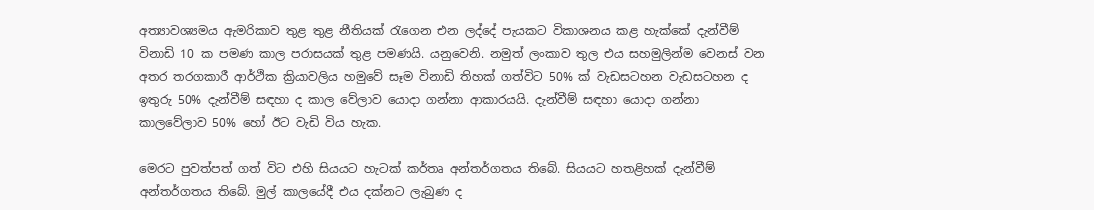අත්‍යාවශ්‍යමය ඇමරිකාව තුළ තුළ නීතියක් රැගෙන එන ලද්දේ පැයකට විකාශනය කළ හැක්කේ දැන්වීම් විනාඩි 10 ක පමණ කාල පරාසයක් තුළ පමණයි. යනුවෙනි. නමුත් ලංකාව තුල එය සහමුලින්ම වෙනස් වන අතර තරගකාරී ආර්ථික ක්‍රියාවලිය හමුවේ සෑම විනාඩි තිහක් ගත්විට 50% ක් වැඩසටහන වැඩසටහන ද ඉතුරු 50% දැන්වීම් සඳහා ද කාල වේලාව යොදා ගන්නා ආකාරයයි. දැන්වීම් සඳහා යොදා ගන්නා කාලවේලාව 50% හෝ ඊට වැඩි විය හැක.

මෙරට පුවත්පත් ගත් විට එහි සියයට හැටක් කර්තෘ අන්තර්ගතය තිබේ. සියයට හතළිහක් දැන්වීම් අන්තර්ගතය තිබේ. මුල් කාලයේදී එය දක්නට ලැබුණ ද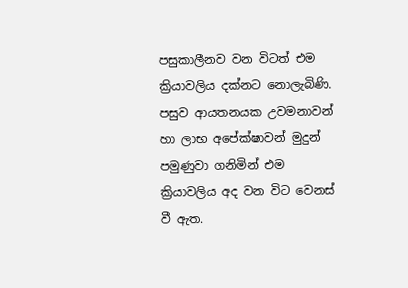පසුකාලීනව වන විටත් එම ක්‍රියාවලිය දක්නට නොලැබිණි. පසුව ආයතනයක උවමනාවන් හා ලාභ අපේක්ෂාවන් මුදුන් පමුණුවා ගනිමින් එම ක්‍රියාවලිය අද වන විට වෙනස් වී ඇත.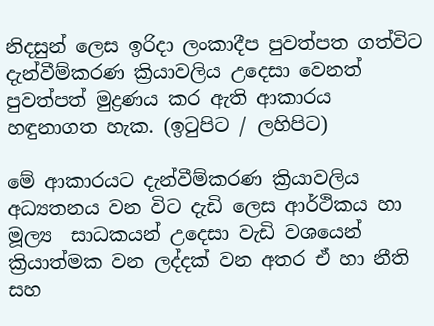නිදසුන් ලෙස ඉරිදා ලංකාදීප පුවත්පත ගත්විට දැන්වීම්කරණ ක්‍රියාවලිය උදෙසා වෙනත් පුවත්පත් මුද්‍රණය කර ඇති ආකාරය හඳුනාගත හැක. (ඉටුපිට / ලහිපිට)

මේ ආකාරයට දැන්වීම්කරණ ක්‍රියාවලිය අධ්‍යතනය වන විට දැඩි ලෙස ආර්ථිකය හා මූල්‍ය  සාධකයන් උදෙසා වැඩි වශයෙන් ක්‍රියාත්මක වන ලද්දක් වන අතර ඒ හා නීති සහ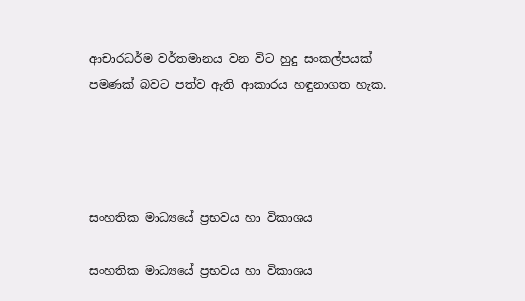ආචාරධර්ම වර්තමානය වන විට හුදු සංකල්පයක් පමණක් බවට පත්ව ඇති ආකාරය හඳුනාගත හැක.




සංහතික මාධ්‍යයේ ප්‍රභවය හා විකාශය

සංහතික මාධ්‍යයේ ප්‍රභවය හා විකාශය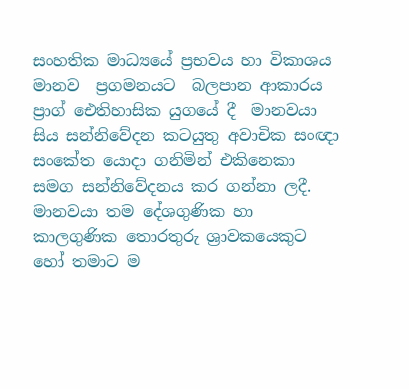සංහතික මාධ්‍යයේ ප්‍රභවය හා විකාශය මානව  ප්‍රගමනයට  බලපාන ආකාරය
ප්‍රාග් ඓතිහාසික යුගයේ දී  මානවයා සිය සන්නිවේදන කටයුතු අවාචික සංඥා සංකේත යොදා ගනිමින් එකිනෙකා සමග සන්නිවේදනය කර ගන්නා ලදී. මානවයා තම දේශගුණික හා කාලගුණික තොරතුරු ශ්‍රාවකයෙකුට හෝ තමාට ම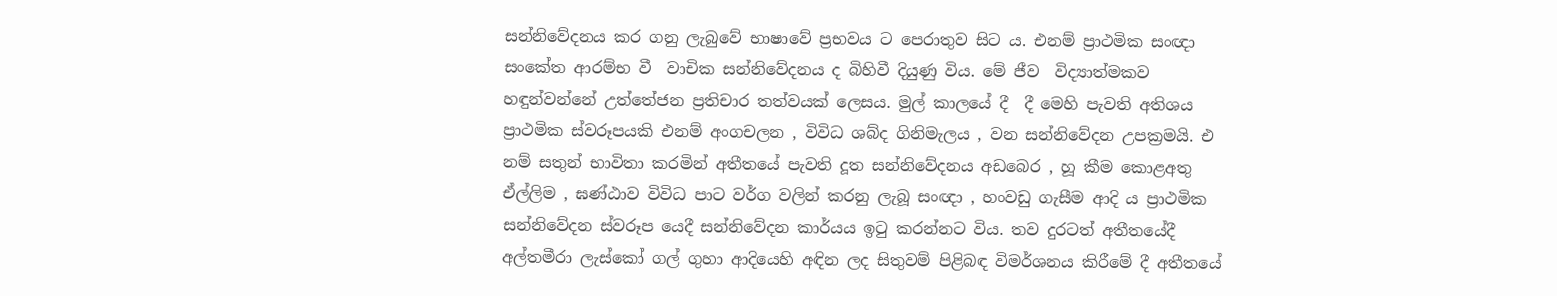සන්නිවේදනය කර ගනු ලැබුවේ භාෂාවේ ප්‍රභවය ට පෙරාතුව සිට ය. එනම් ප්‍රාථමික සංඥා සංකේත ආරම්භ වී  වාචික සන්නිවේදනය ද බිහිවී දියුණු විය. මේ ජීව  විද්‍යාත්මකව හඳුන්වන්නේ උත්තේජන ප්‍රතිචාර තත්වයක් ලෙසය. මුල් කාලයේ දී  දී මෙහි පැවති අතිශය ප්‍රාථමික ස්වරූපයකි එනම් අංගචලන , විවිධ ශබ්ද ගිනිමැලය , වන සන්නිවේදන උපක්‍රමයි. එ නම් සතුන් භාවිතා කරමින් අතීතයේ පැවති දූත සන්නිවේදනය අඩබෙර , හූ කීම කොළඅතු ඒල්ලිම , ඝණ්ඨාව විවිධ පාට වර්ග වලින් කරනු ලැබූ සංඥා , හංවඩු ගැසීම ආදි ය ප්‍රාථමික සන්නිවේදන ස්වරූප යෙදී සන්නිවේදන කාර්යය ඉටු කරන්නට විය. තව දුරටත් අතීතයේදී අල්තමීරා ලැස්කෝ ගල් ගුහා ආදියෙහි අඳින ලද සිතුවම් පිළිබඳ විමර්ශනය කිරීමේ දී අතීතයේ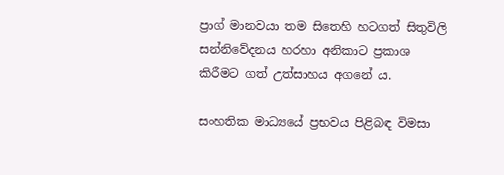ප්‍රාග් මානවයා තම සිතෙහි හටගත් සිතුවිලි සන්නිවේදනය හරහා අනිකාට ප්‍රකාශ කිරීමට ගත් උත්සාහය අගනේ ය.

සංහතික මාධ්‍යයේ ප්‍රභවය පිළිබඳ විමසා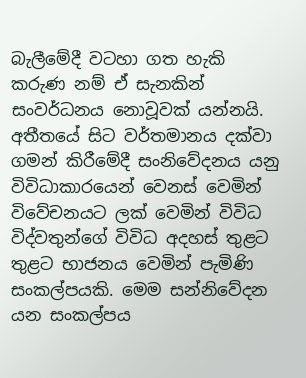බැලීමේදී වටහා ගත හැකි කරුණ නම් ඒ සැනකින් සංවර්ධනය නොවූවක් යන්නයි. අතීතයේ සිට වර්තමානය දක්වා ගමන් කිරීමේදී සංනිවේදනය යනු විවිධාකාරයෙන් වෙනස් වෙමින් විවේචනයට ලක් වෙමින් විවිධ විද්වතුන්ගේ විවිධ අදහස් තුළට තුළට භාජනය වෙමින් පැමිණි සංකල්පයකි. මෙම සන්නිවේදන යන සංකල්පය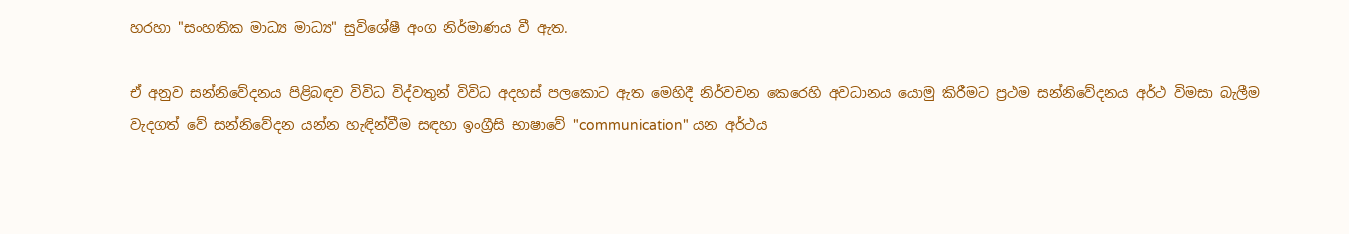හරහා "සංහතික මාධ්‍ය මාධ්‍ය" සුවිශේෂී අංග නිර්මාණය වී ඇත.

ඒ අනුව සන්නිවේදනය පිළිබඳව විවිධ විද්වතුන් විවිධ අදහස් පලකොට ඇත මෙහිදී නිර්වචන කෙරෙහි අවධානය යොමු කිරීමට ප්‍රථම සන්නිවේදනය අර්ථ විමසා බැලීම වැදගත් වේ සන්නිවේදන යන්න හැඳින්වීම සඳහා ඉංග්‍රීසි භාෂාවේ "communication" යන අර්ථය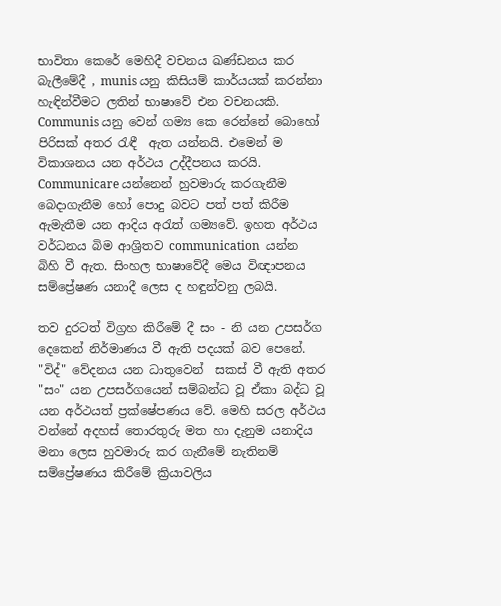භාවිතා කෙරේ මෙහිදී වචනය ඛණ්ඩනය කර බැලීමේදී , munis යනු කිසියම් කාර්යයක් කරන්නා හැඳින්වීමට ලතින් භාෂාවේ එන වචනයකි. Communis යනු වෙන් ගම්‍ය කෙ රෙන්නේ බොහෝ පිරිසක් අතර රැඳී  ඇත යන්නයි. එමෙන් ම විකාශනය යන අර්ථය උද්දීපනය කරයි. Communicare යන්නෙන් හුවමාරු කරගැනීම බෙදාගැනීම හෝ පොදු බවට පත් පත් කිරීම ඇමැතීම යන ආදිය අරැත් ගම්‍යවේ. ඉහත අර්ථය වර්ධනය බිම ආශ්‍රිතව communication  යන්න බිහි වී ඇත. සිංහල භාෂාවේදී මෙය විඥාපනය සම්ප්‍රේෂණ යනාදී ලෙස ද හඳුන්වනු ලබයි.

තව දුරටත් විග්‍රහ කිරීමේ දී සං - නි යන උපසර්ග දෙකෙන් නිර්මාණය වී ඇති පදයක් බව පෙනේ. "විද්" වේදනය යන ධාතුවෙන්  සකස් වී ඇති අතර "සං" යන උපසර්ගයෙන් සම්බන්ධ වූ ඒකා බද්ධ වූ යන අර්ථයත් ප්‍රක්ෂේපණය වේ. මෙහි සරල අර්ථය වන්නේ අදහස් තොරතුරු මත හා දැනුම යනාදිය  මනා ලෙස හුවමාරු කර ගැනීමේ නැතිනම් සම්ප්‍රේෂණය කිරීමේ ක්‍රියාවලිය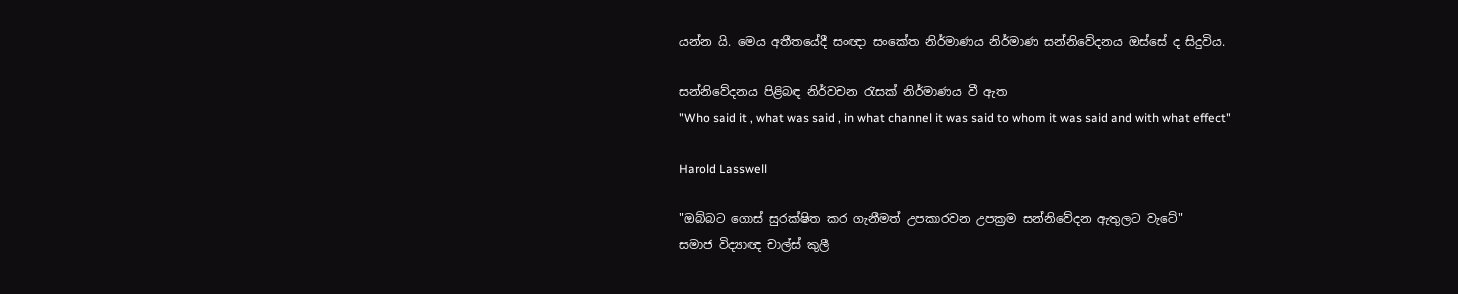යන්න යි. මෙය අතීතයේදී සංඥා සංකේත නිර්මාණය නිර්මාණ සන්නිවේදනය ඔස්සේ ද සිදුවිය.

සන්නිවේදනය පිළිබඳ නිර්වචන රැසක් නිර්මාණය වී ඇත
"Who said it , what was said , in what channel it was said to whom it was said and with what effect"

Harold Lasswell

"ඔබ්බට ගොස් සුරක්ෂිත කර ගැනීමත් උපකාරවන උපක්‍රම සන්නිවේදන ඇතුලට වැටේ"
සමාජ විද්‍යාඥ චාල්ස් කුලී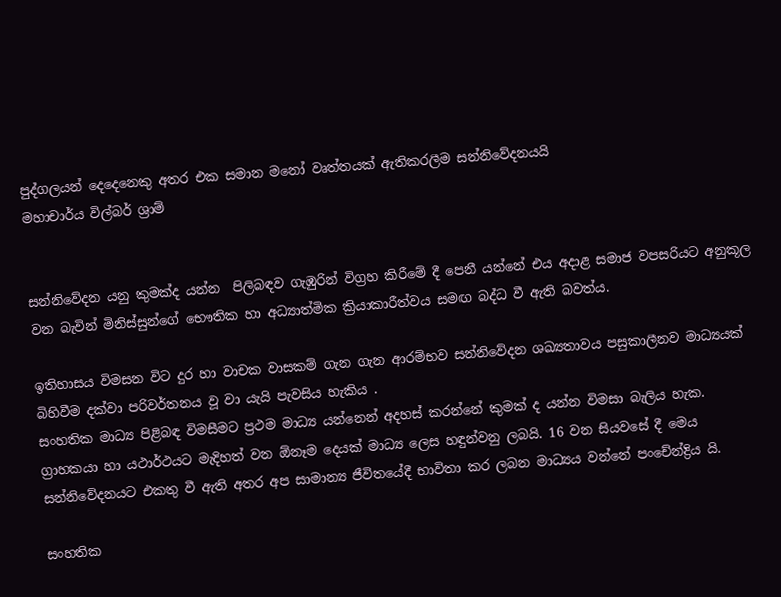පුද්ගලයන් දෙදෙනෙකු අතර එක සමාන මනෝ වෘත්තයක් ඇතිකරලීම සන්නිවේදනයයි
මහාචාර්ය විල්බර් ශ්‍රාම්


සන්නිවේදන යනු කුමක්ද යන්න  පිලිබඳව ගැඹුරින් විග්‍රහ කිරීමේ දී පෙනී යන්නේ එය අදාළ සමාජ වපසරියට අනුකූල වන බැවින් මිනිස්සුන්ගේ භෞතික හා අධ්‍යාත්මික ක්‍රියාකාරීත්වය සමඟ බද්ධ වී ඇති බවත්ය.

ඉතිහාසය විමසන විට දුර හා වාචක වාසකම් ගැන ගැන ආරම්භව සන්නිවේදන ශඛ්‍යතාවය පසුකාලීනව මාධ්‍යයක් බිහිවීම දක්වා පරිවර්තනය වූ වා යැයි පැවසිය හැකිය .
සංහතික මාධ්‍ය පිළිබඳ විමසීමට ප්‍රථම මාධ්‍ය යන්නෙන් අදහස් කරන්නේ කුමක් ද යන්න විමසා බැලිය හැක. ග්‍රාහකයා හා යථාර්ථයට මැදිහත් වන ඕනෑම දෙයක් මාධ්‍ය ලෙස හඳුන්වනු ලබයි. 16 වන සියවසේ දී මෙය සන්නිවේදනයට එකතු වී ඇති අතර අප සාමාන්‍ය ජීවිතයේදී භාවිතා කර ලබන මාධ්‍යය වන්නේ පංචේන්ද්‍රිය යි.

සංහතික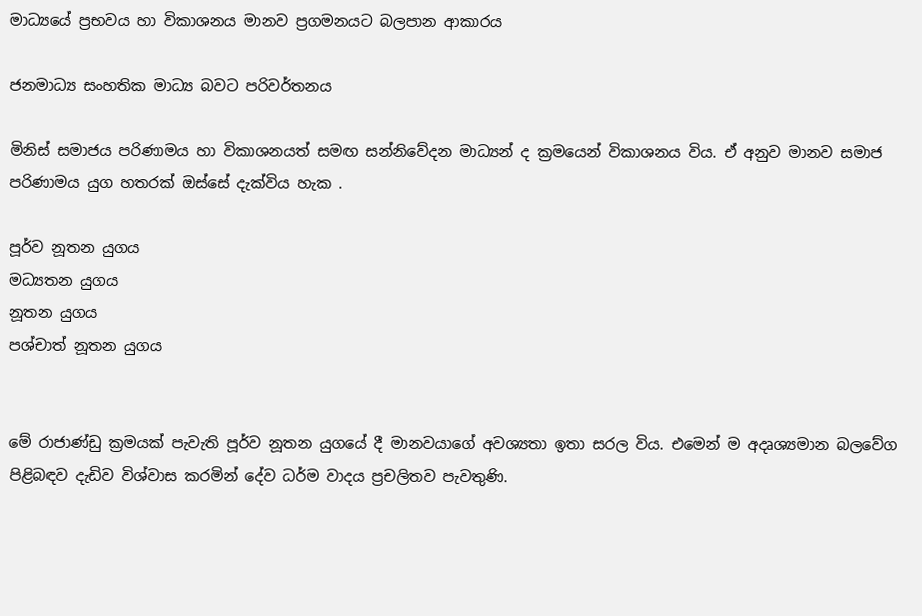මාධ්‍යයේ ප්‍රභවය හා විකාශනය මානව ප්‍රගමනයට බලපාන ආකාරය

ජනමාධ්‍ය සංහතික මාධ්‍ය බවට පරිවර්තනය

මිනිස් සමාජය පරිණාමය හා විකාශනයත් සමඟ සන්නිවේදන මාධ්‍යන් ද ක්‍රමයෙන් විකාශනය විය. ඒ අනුව මානව සමාජ පරිණාමය යුග හතරක් ඔස්සේ දැක්විය හැක .

පූර්ව නූතන යුගය
මධ්‍යතන යුගය
නූතන යුගය
පශ්චාත් නූතන යුගය


මේ රාජාණ්ඩු ක්‍රමයක් පැවැති පූර්ව නූතන යුගයේ දී මානවයාගේ අවශ්‍යතා ඉතා සරල විය. එමෙන් ම අදෘශ්‍යමාන බලවේග පිළිබඳව දැඩිව විශ්වාස කරමින් දේව ධර්ම වාදය ප්‍රචලිතව පැවතුණි.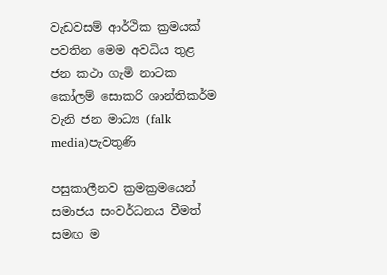වැඩවසම් ආර්ථික ක්‍රමයක් පවතින මෙම අවධිය තුළ ජන කථා ගැමි නාටක කෝලම් සොකරි ශාන්තිකර්ම වැනි ජන මාධ්‍ය (falk media)පැවතුණි

පසුකාලීනව ක්‍රමක්‍රමයෙන් සමාජය සංවර්ධනය වීමත් සමඟ ම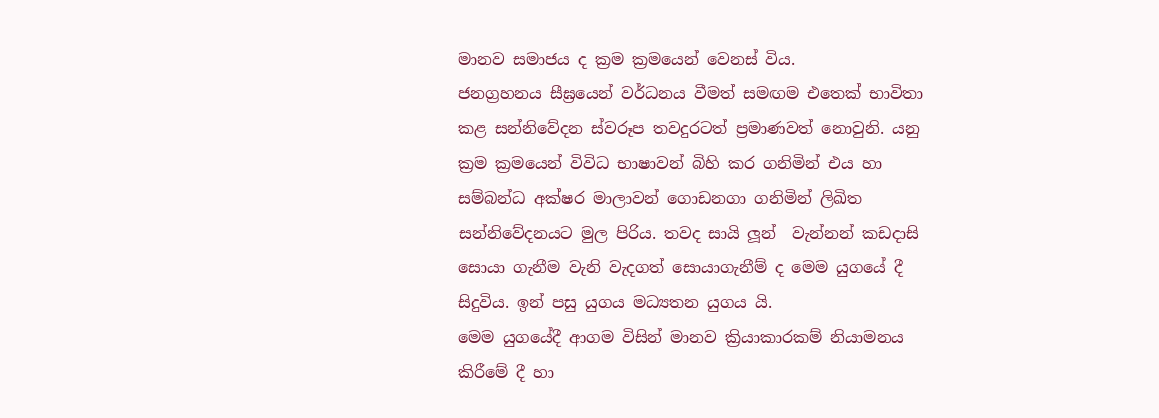මානව සමාජය ද ක්‍රම ක්‍රමයෙන් වෙනස් විය.
ජනග්‍රහනය සීඝ්‍රයෙන් වර්ධනය වීමත් සමඟම එතෙක් භාවිතා කළ සන්නිවේදන ස්වරූප තවදුරටත් ප්‍රමාණවත් නොවුනි. යනු ක්‍රම ක්‍රමයෙන් විවිධ භාෂාවන් බිහි කර ගනිමින් එය හා සම්බන්ධ අක්ෂර මාලාවන් ගොඩනගා ගනිමින් ලිඛිත සන්නිවේදනයට මුල පිරිය. තවද සායි ලූන්  වැන්නන් කඩදාසි සොයා ගැනීම වැනි වැදගත් සොයාගැනීම් ද මෙම යුගයේ දී සිදුවිය. ඉන් පසු යුගය මධ්‍යතන යුගය යි.
මෙම යුගයේදී ආගම විසින් මානව ක්‍රියාකාරකම් නියාමනය කිරීමේ දී හා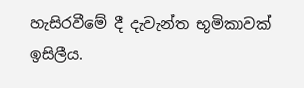හැසිරවීමේ දී දැවැන්ත භූමිකාවක් ඉසිලීය.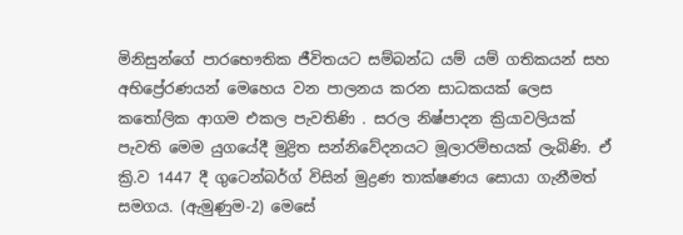මිනිසුන්ගේ පාරභෞතික ජීවිතයට සම්බන්ධ යම් යම් ගතිකයන් සහ අභිප්‍රේරණයන් මෙහෙය වන පාලනය කරන සාධකයක් ලෙස කතෝලික ආගම එකල පැවතිණි . සරල නිෂ්පාදන ක්‍රියාවලියක් පැවති මෙම යුගයේදී මුද්‍රිත සන්නිවේදනයට මූලාරම්භයක් ලැබිණි. ඒ ක්‍රි.ව 1447 දී ගුටෙන්බර්ග් විසින් මුද්‍රණ තාක්ෂණය සොයා ගැනීමත් සමගය. (ඇමුණුම-2) මෙසේ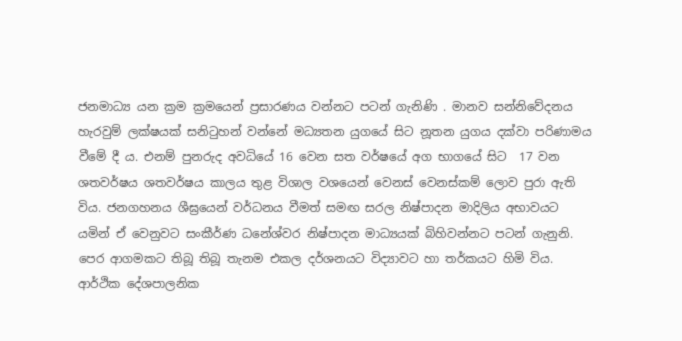ජනමාධ්‍ය යන ක්‍රම ක්‍රමයෙන් ප්‍රසාරණය වන්නට පටන් ගැනිණි . මානව සන්නිවේදනය හැරවුම් ලක්ෂයක් සනිටුහන් වන්නේ මධ්‍යතන යුගයේ සිට නූතන යුගය දක්වා පරිණාමය වීමේ දී ය. එනම් පුනරුද අවධියේ 16 වෙන සත වර්ෂයේ අග භාගයේ සිට  17 වන ශතවර්ෂය ශතවර්ෂය කාලය තුළ විශාල වශයෙන් වෙනස් වෙනස්කම් ලොව පුරා ඇති විය. ජනගහනය ශීඝ්‍රයෙන් වර්ධනය වීමත් සමඟ සරල නිෂ්පාදන මාදිලිය අභාවයට යමින් ඒ වෙනුවට සංකීර්ණ ධනේශ්වර නිෂ්පාදන මාධ්‍යයක් බිහිවන්නට පටන් ගැනුනි. පෙර ආගමකට තිබූ තිබූ තැනම එකල දර්ශනයට විද්‍යාවට හා තර්කයට හිමි විය. ආර්ථික දේශපාලනික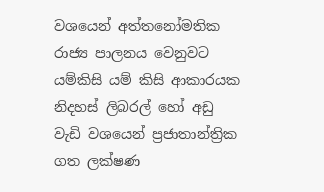වශයෙන් අත්තනෝමතික රාජ්‍ය පාලනය වෙනුවට යම්කිසි යම් කිසි ආකාරයක නිදහස් ලිබරල් හෝ අඩු වැඩි වශයෙන් ප්‍රජාතාන්ත්‍රික ගත ලක්ෂණ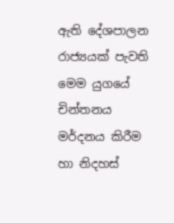ඇති දේශපාලන රාජ්‍යයක් පැවති මෙම යුගයේ චින්තනය මර්දනය කිරීම හා නිදහස්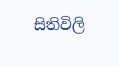සිතිවිලි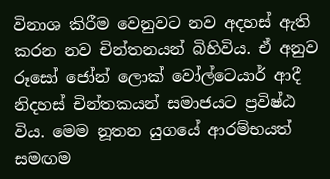විනාශ කිරීම වෙනුවට නව අදහස් ඇති කරන නව චින්තනයන් බිහිවිය. ඒ අනුව රූසෝ ජෝන් ලොක් වෝල්ටෙයාර් ආදී නිදහස් චින්තකයන් සමාජයට ප්‍රවිෂ්ඨ විය. මෙම නූතන යුගයේ ආරම්භයත් සමඟම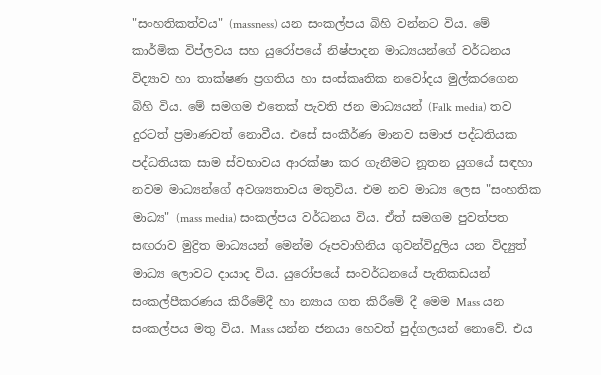"සංහතිකත්වය" (massness) යන සංකල්පය බිහි වන්නට විය. මේ කාර්මික විප්ලවය සහ යුරෝපයේ නිෂ්පාදන මාධ්‍යයන්ගේ වර්ධනය විද්‍යාව හා තාක්ෂණ ප්‍රගතිය හා සංස්කෘතික නවෝදය මුල්කරගෙන බිහි විය. මේ සමගම එතෙක් පැවති ජන මාධ්‍යයන් (Falk media) තව දුරටත් ප්‍රමාණවත් නොවීය. එසේ සංකීර්ණ මානව සමාජ පද්ධතියක පද්ධතියක සාම ස්වභාවය ආරක්ෂා කර ගැනීමට නූතන යුගයේ සඳහා නවම මාධ්‍යන්ගේ අවශ්‍යතාවය මතුවිය. එම නව මාධ්‍ය ලෙස "සංහතික මාධ්‍ය" (mass media) සංකල්පය වර්ධනය විය. ඒත් සමගම පුවත්පත සඟරාව මුද්‍රිත මාධ්‍යයන් මෙන්ම රූපවාහිනිය ගුවන්විදුලිය යන විද්‍යුත් මාධ්‍ය ලොවට දායාද විය. යුරෝපයේ සංවර්ධනයේ පැතිකඩයන් සංකල්පීකරණය කිරීමේදී හා න්‍යාය ගත කිරීමේ දී මෙම Mass යන සංකල්පය මතු විය. Mass යන්න ජනයා හෙවත් පුද්ගලයන් නොවේ. එය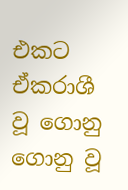එකට ඒකරාශී වූ ගොනු ගොනු වූ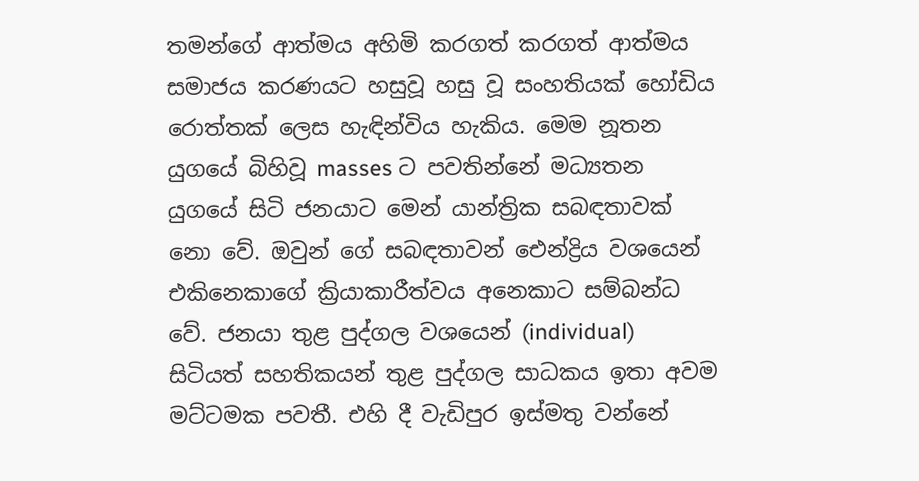තමන්ගේ ආත්මය අහිමි කරගත් කරගත් ආත්මය සමාජය කරණයට හසුවූ හසු වූ සංහතියක් හෝඩිය රොත්තක් ලෙස හැඳින්විය හැකිය. මෙම නූතන යුගයේ බිහිවූ masses ට පවතින්නේ මධ්‍යතන යුගයේ සිටි ජනයාට මෙන් යාන්ත්‍රික සබඳතාවක් නො වේ. ඔවුන් ගේ සබඳතාවන් ඓන්ද්‍රිය වශයෙන් එකිනෙකාගේ ක්‍රියාකාරීත්වය අනෙකාට සම්බන්ධ වේ. ජනයා තුළ පුද්ගල වශයෙන් (individual) සිටියත් සහතිකයන් තුළ පුද්ගල සාධකය ඉතා අවම මට්ටමක පවතී. එහි දී වැඩිපුර ඉස්මතු වන්නේ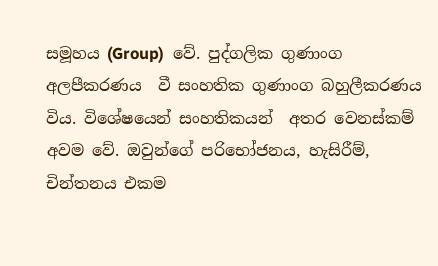සමූහය (Group)  වේ. පුද්ගලික ගුණාංග අලපීකරණය  වී සංහතික ගුණාංග බහුලීකරණය විය. විශේෂයෙන් සංහතිකයන්  අතර වෙනස්කම් අවම වේ. ඔවුන්ගේ පරිභෝජනය, හැසිරීම්, චින්තනය එකම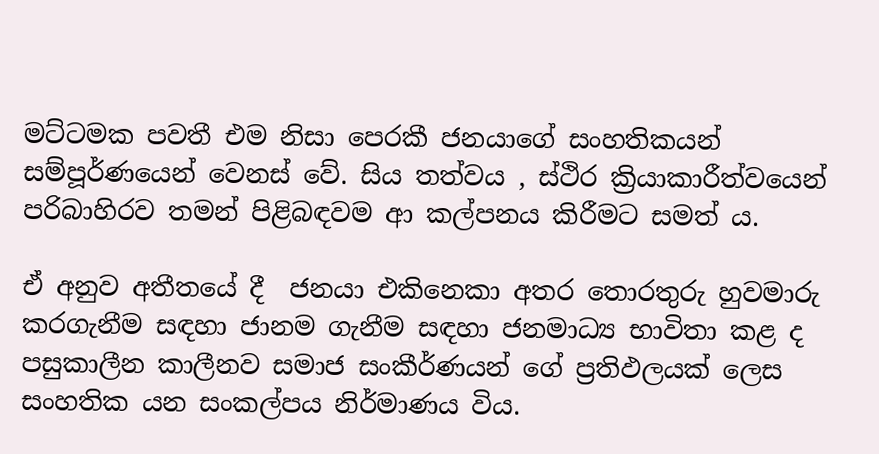මට්ටමක පවතී එම නිසා පෙරකී ජනයාගේ සංහතිකයන් සම්පූර්ණයෙන් වෙනස් වේ. සිය තත්වය , ස්ථිර ක්‍රියාකාරීත්වයෙන් පරිබාහිරව තමන් පිළිබඳවම ආ කල්පනය කිරීමට සමත් ය.

ඒ අනුව අතීතයේ දී  ජනයා එකිනෙකා අතර තොරතුරු හුවමාරු කරගැනීම සඳහා ජානම ගැනීම සඳහා ජනමාධ්‍ය භාවිතා කළ ද පසුකාලීන කාලීනව සමාජ සංකීර්ණයන් ගේ ප්‍රතිඵලයක් ලෙස සංහතික යන සංකල්පය නිර්මාණය විය.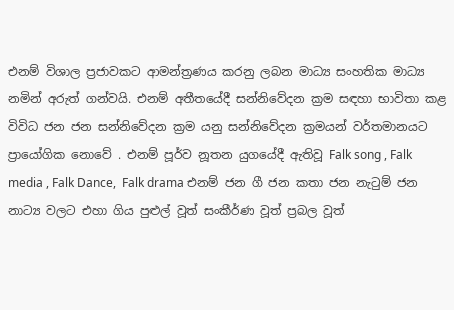එනම් විශාල ප්‍රජාවකට ආමන්ත්‍රණය කරනු ලබන මාධ්‍ය සංහතික මාධ්‍ය නමින් අරුත් ගන්වයි. එනම් අතීතයේදී සන්නිවේදන ක්‍රම සඳහා භාවිතා කළ විවිධ ජන ජන සන්නිවේදන ක්‍රම යනු සන්නිවේදන ක්‍රමයන් වර්තමානයට ප්‍රායෝගික නොවේ . එනම් පූර්ව නූතන යුගයේදී ඇතිවූ Falk song , Falk media , Falk Dance,  Falk drama එනම් ජන ගී ජන කතා ජන නැටුම් ජන නාට්‍ය වලට එහා ගිය පුළුල් වූත් සංකීර්ණ වූත් ප්‍රබල වූත්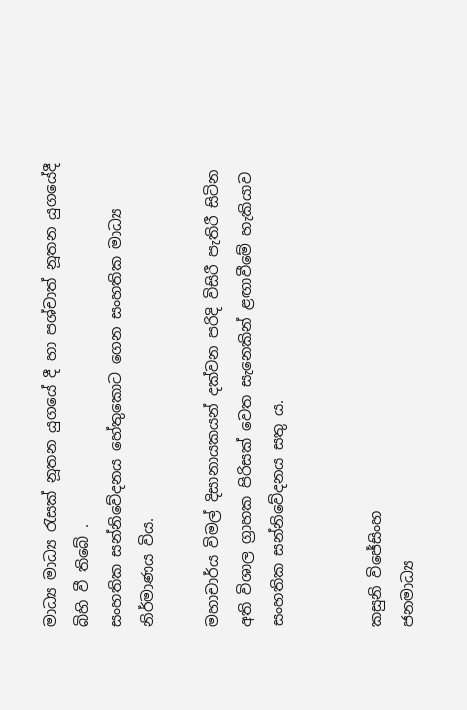මාධ්‍ය මාධ්‍ය රැසක් නූතන යුගයේ දී හා පශ්චාත් නූතන යුගයේදී බිහි වී තිබේ .
සංහතික සන්නිවේදනය හේතුකොට ගෙන සංහතික මාධ්‍ය නිර්මාණය විය.

මහාචාර්ය විමල් දිසානායකයන් දක්වන පරිදි විසිරී පැතිරී සිටින අති විශාල ග්‍රාහක පිරිසක් වෙත සැනෙකින් ළඟාවීමේ හැකියාව සංහතික සන්නිවේදනය සතු ය.


කසුනි විජේසිංහ
ජනමාධ්‍ය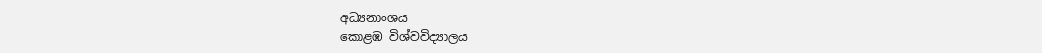අධ්‍යනාංශය
කොළඹ විශ්වවිද්‍යාලය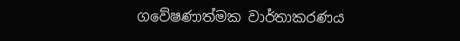ගවේෂණාත්මක වාර්තාකරණය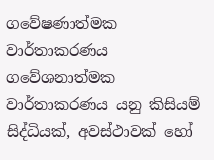ගවේෂණාත්මක වාර්තාකරණය ගවේශනාත්මක වාර්තාකරණය යනු කිසියම් සිද්ධියක්, අවස්ථාවක් හෝ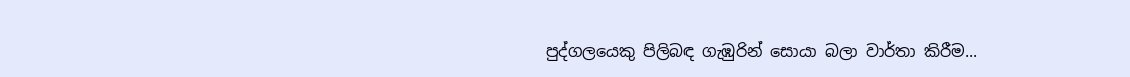පුද්ගලයෙකු පිලිබඳ ගැඹුරින් සොයා බලා වාර්තා කිරීම...